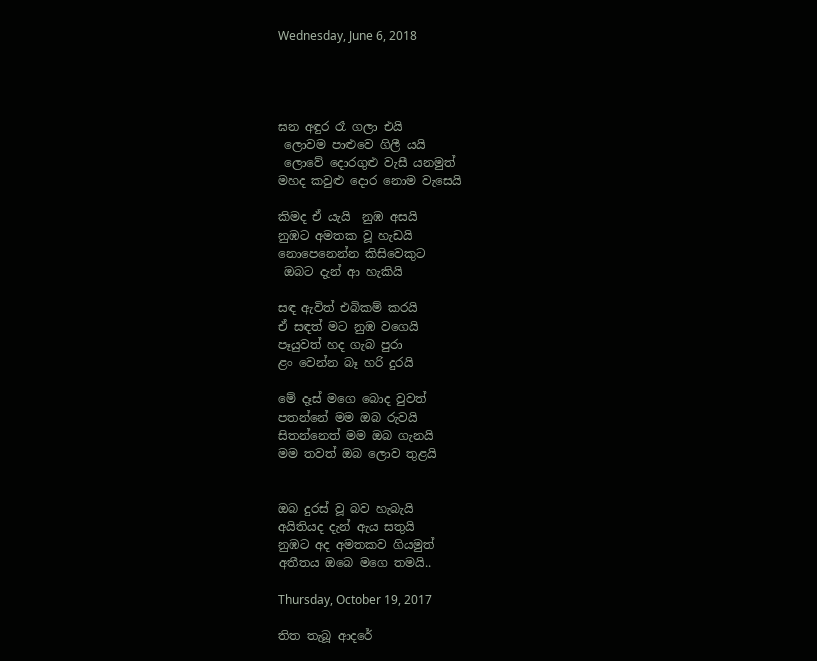Wednesday, June 6, 2018




ඝන අඳුර රෑ ගලා එයි
 ලොවම පාළුවෙ ගිලී යයි
 ලොවේ දොරගුළු වැසී යනමුත්
මහද කවුළු දොර නොම වැසෙයි

කිමද ඒ යැයි  නුඹ අසයි
නුඹට අමතක වූ හැඩයි
නොපෙනෙන්න කිසිවෙකුට
 ඔබට දැන් ආ හැකියි

සඳ ඇවිත් එබිකම් කරයි
ඒ සඳත් මට නුඹ වගෙයි
පෑයුවත් හද ගැබ පුරා
ළං වෙන්න බෑ හරි දුරයි

මේ දෑස් මගෙ බොද වුවත්
පතන්නේ මම ඔබ රුවයි
සිතන්නෙත් මම ඔබ ගැනයි
මම තවත් ඔබ ලොව තුළයි


ඔබ දුරස් වූ බව හැබැයි
අයිතියද දැන් ඇය සතුයි
නුඹට අද අමතකව ගියමුත්
අතීතය ඔබෙ මගෙ තමයි..

Thursday, October 19, 2017

තිත තැබූ ආදරේ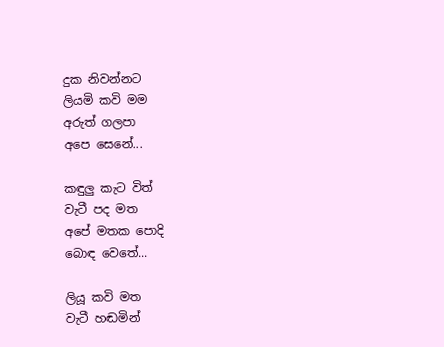දුක නිවන්නට
ලියමි කවි මම
අරුත් ගලපා
අපෙ සෙනේ...

කඳුලු කැට විත්
වැටී පද මත
අපේ මතක පොදි
බොඳ වෙතේ...

ලියූ කවි මත
වැටී හඬමින්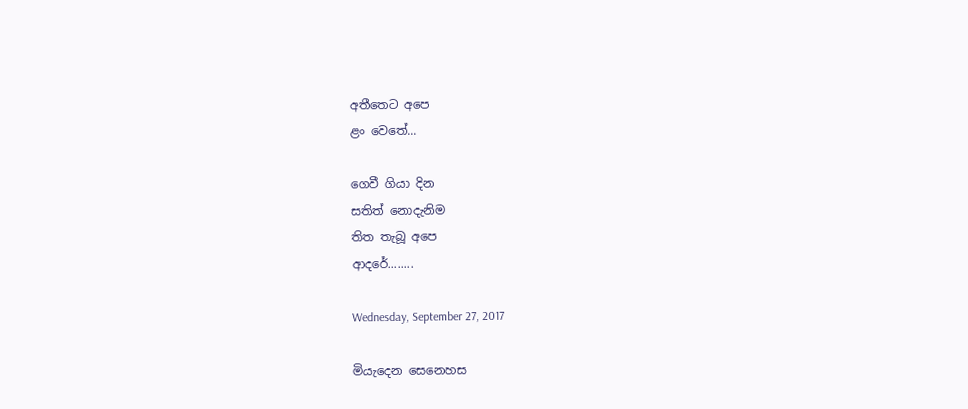අතීතෙට අපෙ
ළං වෙතේ...

ගෙවී ගියා දින
සතිත් නොදැනිම
තිත තැබූ අපෙ
ආදරේ........

Wednesday, September 27, 2017

මියැදෙන සෙනෙහස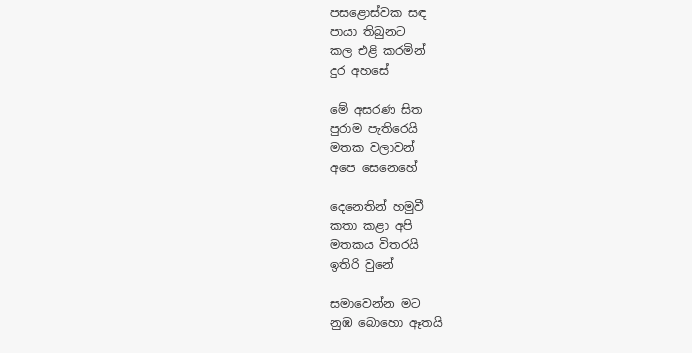පසළොස්වක සඳ
පායා තිබුනට
කල එළි කරමින්
දුර අහසේ

මේ අසරණ සිත
පුරාම පැතිරෙයි
මතක වලාවන්
අපෙ සෙනෙහේ

දෙනෙතින් හමුවී
කතා කළා අපි‍
මතකය විතරයි
ඉතිරි වුනේ

සමාවෙන්න මට
නුඹ බොහො ඈතයි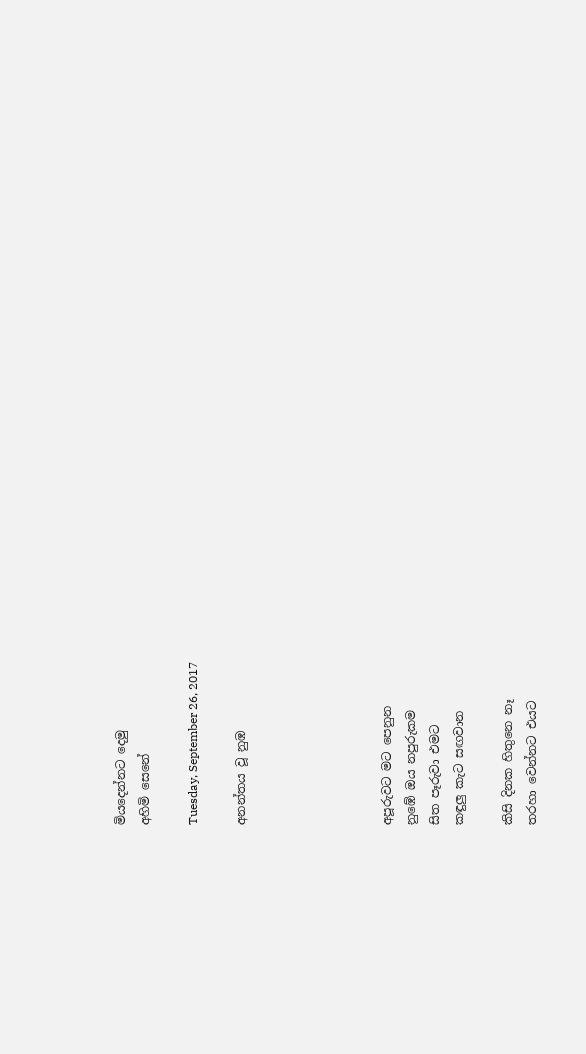මියදෙන්නට දෙමු
අහිමි සෙනේ

Tuesday, September 26, 2017

අනන්තය වූ නුඹ





අපූරුවට මට පෙනුන
නුඹේ ඔය නපුරුකම
සිත පෑරුවා එමට
කඳුලු කැට සඟවාන

කිසි දිනක හිතුනෙ නෑ
තරහා වෙන්නට එයට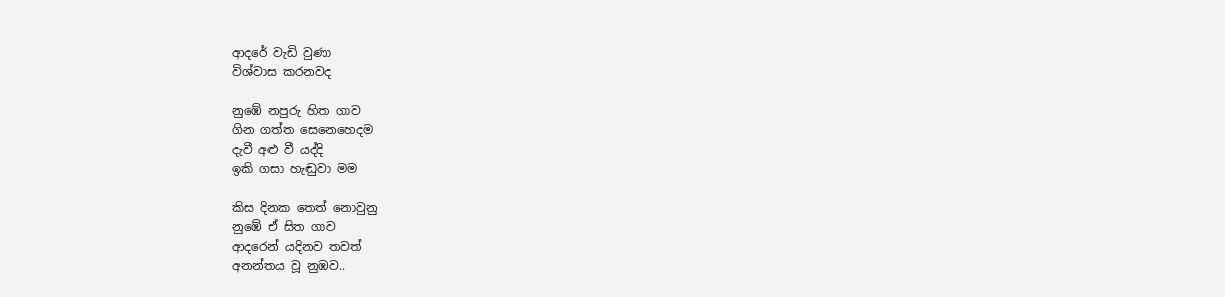ආදරේ වැඩි වුණා
විශ්වාස කරනවද

නුඹේ නපුරු හිත ගාව
ගින ගත්ත සෙනෙහෙදම
දැවී අළු වී යද්දි
ඉකි ගසා හැඬුවා මම

කිස දිනක තෙත් නොවුනු
නුඹේ ඒ සිත ගාව
ආදරෙන් යදිනව තවත්
අනන්තය වූ නුඹව..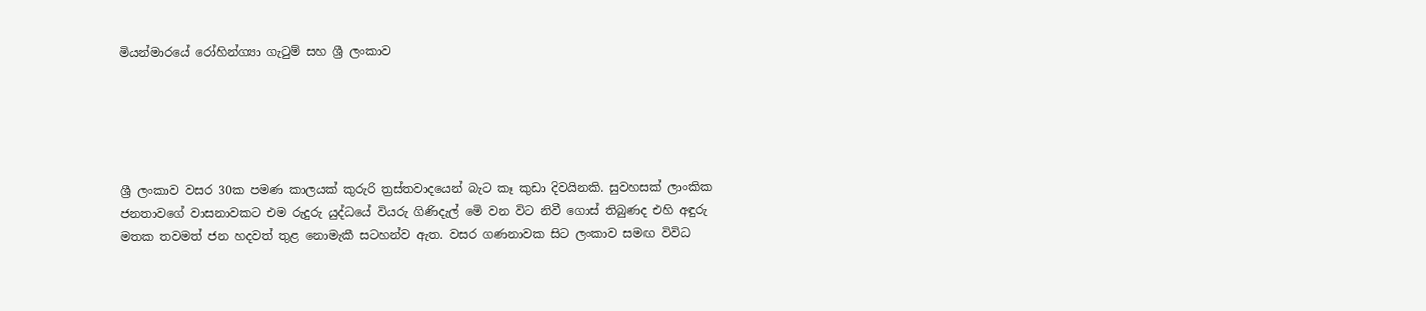මියන්මාරයේ රෝහින්ග්‍යා ගැටුම් සහ ශ්‍රී ලංකාව





ශ්‍රී ලංකාව වසර 30ක පමණ කාලයක් කුරුරි ත්‍රස්තවාදයෙන් බැට කෑ කුඩා දිවයිනකි. සුවහසක් ලාංකික ජනතාවගේ වාසනාවකට එම රුදුරු යුද්ධයේ වියරු ගිණිදැල් මෙි වන විට නිවී ගොස් තිබුණද එහි අඳුරු මතක තවමත් ජන හදවත් තුළ නොමැකී සටහන්ව ඇත. වසර ගණනාවක සිට ලංකාව සමඟ විවිධ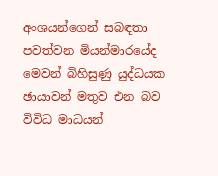අංශයන්ගෙන් සබඳතා පවත්වන මියන්මාරයේද මෙවන් බිහිසුණු යුද්ධයක ඡායාවන් මතුව එන බව විවිධ මාධයන්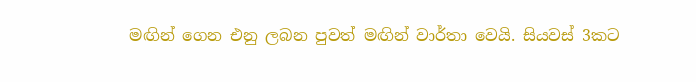මඟින් ගෙන එනු ලබන පුවත් මඟින් වාර්තා වෙයි. සියවස් 3කට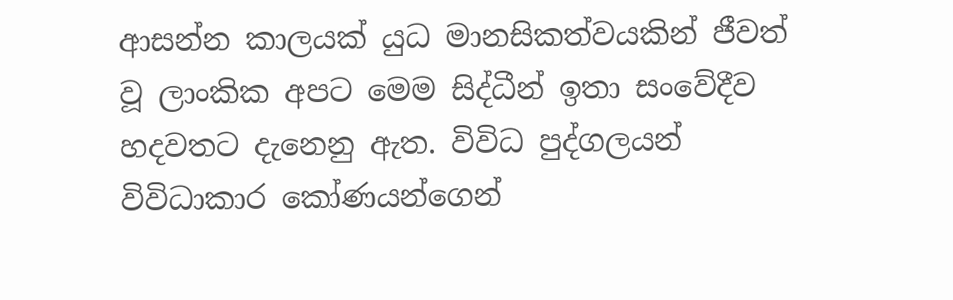ආසන්න කාලයක් යුධ මානසිකත්වයකින් ජීවත් වූ ලාංකික අපට මෙම සිද්ධීන් ඉතා සංවේදීව හදවතට දැනෙනු ඇත. විවිධ පුද්ගලයන් විවිධාකාර කෝණයන්ගෙන්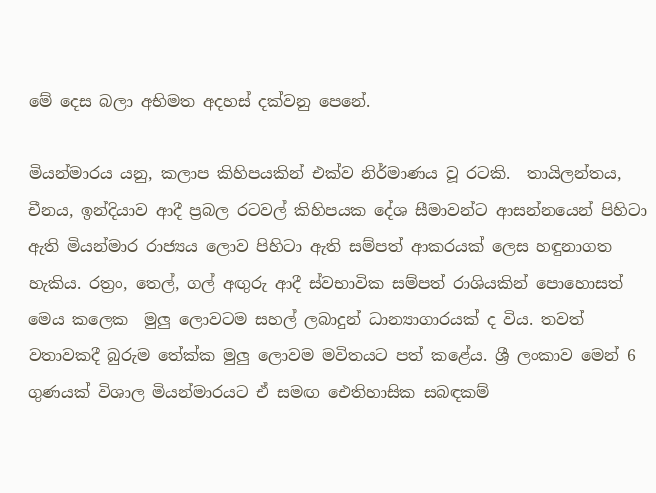මේ දෙස බලා අභිමත අදහස් දක්වනු පෙනේ.

මියන්මාරය යනු, කලාප කිහිපයකින් එක්ව නිර්මාණය වූ රටකි.  තායිලන්තය, චීනය, ඉන්දියාව ආදී ප්‍රබල රටවල් කිහිපයක දේශ සීමාවන්ට ආසන්නයෙන් පිහිටා ඇති මියන්මාර රාජ්‍යය ලොව පිහිටා ඇති සම්පත් ආකරයක් ලෙස හඳුනාගත හැකිය. රත්‍රං, තෙල්, ගල් අඟුරු ආදී ස්වභාවික සම්පත් රාශියකින් පොහොසත් මෙය කලෙක  මුලු ලොවටම සහල් ලබාදුන් ධාන්‍යාගාරයක් ද විය. තවත් වතාවකදී බුරුම තේක්ක මුලු ලොවම මවිතයට පත් කළේය. ශ්‍රී ලංකාව මෙන් 6 ගුණයක් විශාල මියන්මාරයට ඒ සමඟ ඓතිහාසික සබඳකම්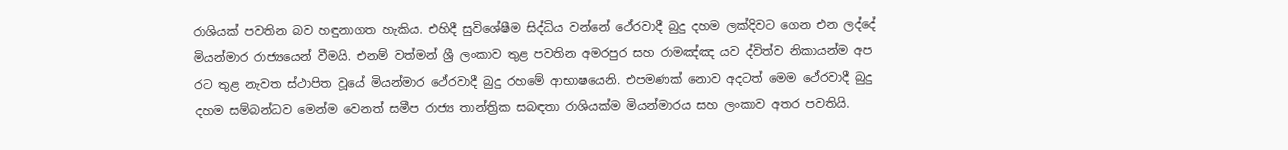රාශියක් පවතින බව හඳුනාගත හැකිය. එහිදී සුවිශේෂීම සිද්ධිය වන්නේ ථේරවාදී බුදු දහම ලක්දිවට ගෙන එන ලද්දේ මියන්මාර රාජ්‍යයෙන් වීමයි. එනම් වත්මන් ශ්‍රී ලංකාව තුළ පවතින අමරපුර සහ රාමඤ්ඤ යව ද්විත්ව නිකායන්ම අප රට තුළ නැවත ස්ථාපිත වූයේ මියන්මාර ථේරවාදී බුදු රහමේ ආභාෂයෙනි. එපමණක් නොව අදටත් මෙම ථේරවාදී බුදු දහම සම්බන්ධව මෙන්ම වෙනත් සමීප රාජ්‍ය තාන්ත්‍රික සබඳතා රාශියක්ම මියන්මාරය සහ ලංකාව අතර පවතියි.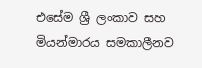එසේම ශ්‍රී ලංකාව සහ මියන්මාරය සමකාලීනව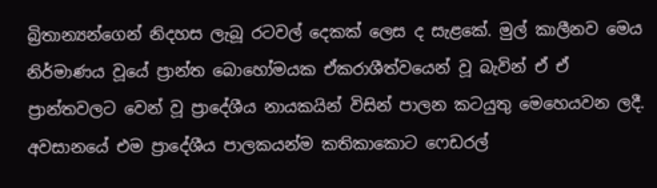බ්‍රිතාන්‍යන්ගෙන් නිදහස ලැබූ රටවල් දෙකක් ලෙස ද සැළකේ. මුල් කාලීනව මෙය නිර්මාණය වූයේ ප්‍රාන්ත බොහෝමයක ඒකරාශීත්වයෙන් වූ බැවින් ඒ ඒ ප්‍රාන්තවලට වෙන් වූ ප්‍රාදේශීය නායකයින් විසින් පාලන කටයුතු මෙහෙයවන ලදී. අවසානයේ එම ප්‍රාදේශීය පාලකයන්ම කතිකාකොට ෆෙඩරල්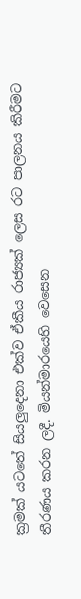ක්‍රමක් යටතේ සියලුදෙනා එක්ව ඒකීය රාජ්‍යක් ලෙස රට පාලනය කිරීමට තීරණය කරන ලදී. මියන්මාරයෙහි වෙසෙන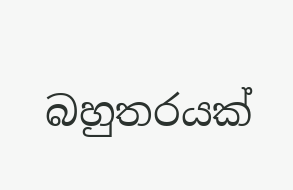බහුතරයක්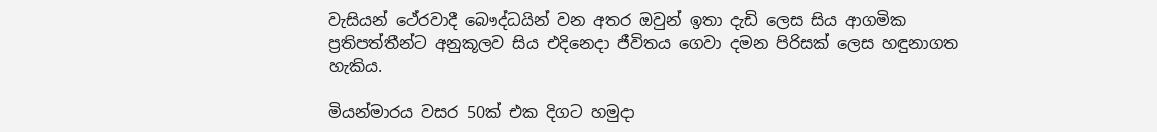වැසියන් ථේරවාදී බෞද්ධයින් වන අතර ඔවුන් ඉතා දැඩි ලෙස සිය ආගමික ප්‍රතිපත්තීන්ට අනුකූලව සිය එදිනෙදා ජීවිතය‍ ගෙවා දමන පිරිසක් ලෙස හඳුනාගත හැකිය.

මියන්මාරය වසර 50ක් එක දිගට හමුදා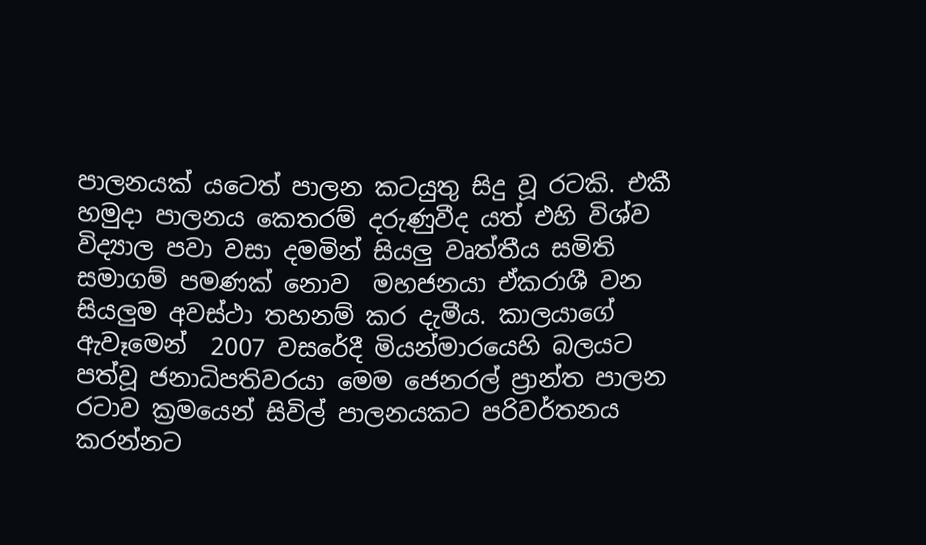පාලනයක් යටෙත් පාලන කටයුතු සිදු වූ රටකි. එකී හමුදා පාලනය කෙතරම් දරුණුවීද යත් එහි විශ්ව විද්‍යාල පවා වසා දමමින් සියලු වෘත්තීය සමිති සමාගම් පමණක් නොව  මහජනයා ඒකරාශී වන සියලුම අවස්ථා තහනම් කර දැමීය. කාලයාගේ ඇවෑමෙන්  2007 වසරේදී මියන්මාරයෙහි බලයට පත්වූ ජනාධිපතිවරයා මෙම ‍ජෙනරල් ප්‍රාන්ත පාලන රටාව ක්‍රමයෙන් සිවිල් පාලනයකට පරිවර්තනය කරන්නට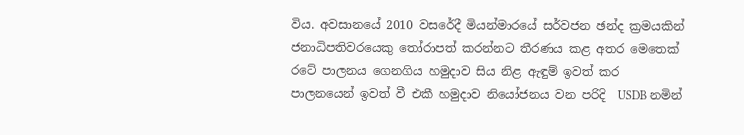විය. අවසානයේ 2010 වසරේදී මියන්මාරයේ සර්වජන ඡන්ද ක්‍රමයකින් ජනාධිපතිවරයෙකු තෝරාපත් කරන්නට තීරණය කළ අතර මෙතෙක් රටේ පාලනය ගෙනගිය හමුදාව සිය නිළ ඇඳුම් ඉවත් කර පාලනයෙන් ඉවත් වී එකී හමුදාව නියෝජනය වන පරිදි  USDB නමින්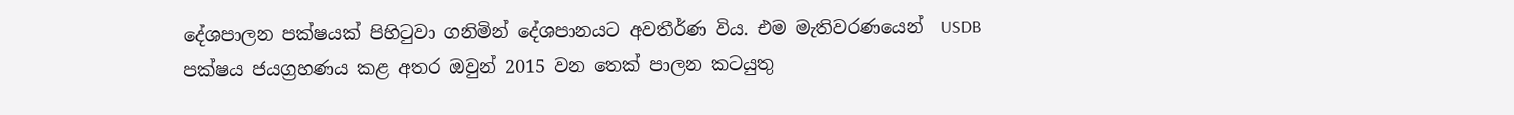දේශපාලන පක්ෂයක් පිහිටුවා ගනිමින් දේශපානයට අවතීර්ණ විය. එම මැතිවරණයෙන්  USDB පක්ෂය ජයග්‍රහණය කළ අතර ඔවුන් 2015 වන තෙක් පාලන කටයුතු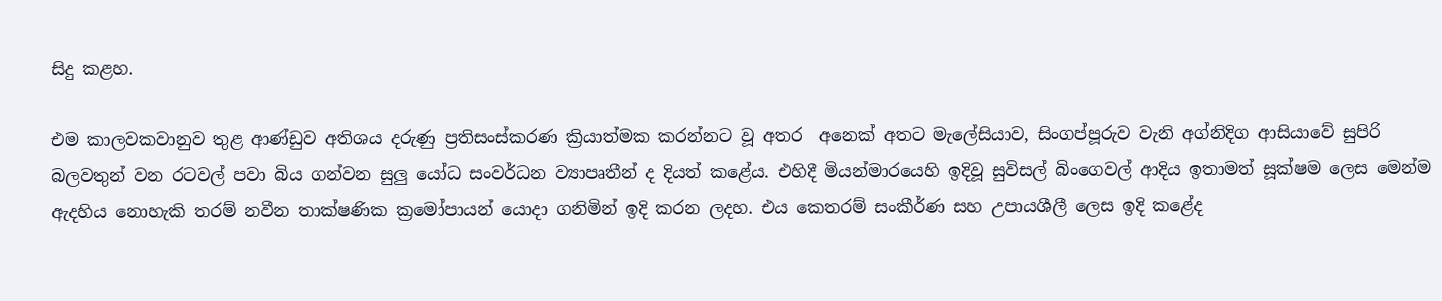සිදු කළහ.

එම කාලවකවානුව තුළ ආණ්ඩුව අතිශය දරුණු ප්‍රතිසංස්කරණ ක්‍රියාත්මක කරන්නට වූ අතර  අනෙක් අතට මැලේසියාව, සිංගප්පූරුව වැනි අග්නිදිග ආසියාවේ සුපිරි බලවතුන් වන රටවල් පවා බිය ගන්වන සුලු යෝධ සංවර්ධන ව්‍යාපෘතීන් ද දියත් කළේය. එහිදී මියන්මාරයෙහි ඉදිවූ සුවිසල් බිංගෙවල් ආදිය ඉතාමත් සූක්ෂම ලෙස මෙන්ම ඇදහිය නොහැකි තරම් නවීන තාක්ෂණික ක්‍රමෝපායන් යොදා ගනිමින් ඉදි කරන ලදහ. එය ‍කෙතරම් සංකීර්ණ ‍සහ උපායශීලී ලෙස ඉදි කළේද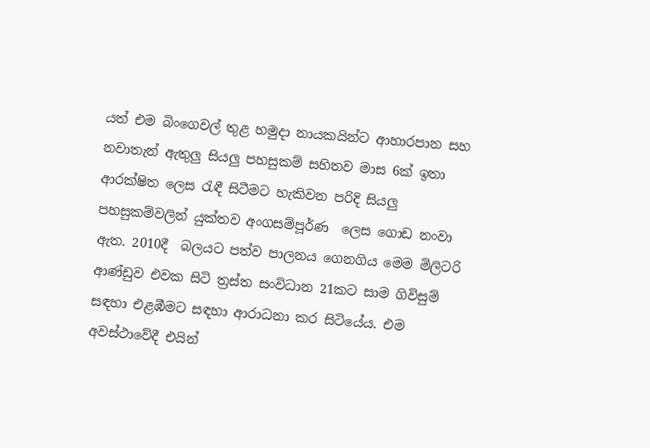යත් එම බිංගෙවල් තුළ හමුදා නායකයින්ට ආහාරපාන සහ නවාතැන් ඇතුලු සියලු පහසුකම් සහිතව මාස 6ක් ඉතා ආරක්ෂිත ලෙස රැඳී සිටීමට හැකිවන පරිදි සියලු පහසුකම්වලින් යුක්තව අංගසම්පූර්ණ  ලෙස ගොඩ නංවා ඇත. 2010දී  බලයට පත්ව පාලනය ගෙනගිය මෙම මිලිටරි ආණ්ඩුව එවක සිටි ත්‍රස්ත සංවිධාන 21කට සාම ගිවිසුම් සඳහා එළඹීමට සඳහා ආරාධනා කර සිටියේය. එම අවස්ථාවේදී එයින්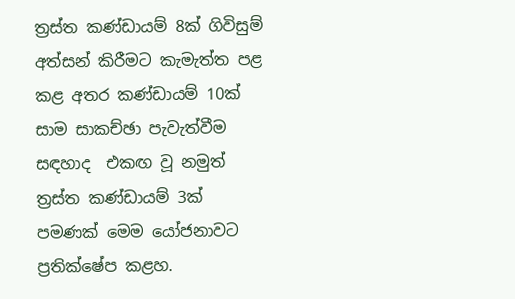ත්‍රස්ත කණ්ඩ‍ායම් 8ක් ගිවිසුම් අත්සන් කිරීමට කැමැත්ත පළ කළ අතර කණ්ඩායම් 10ක් සාම සාකච්ඡා පැවැත්වීම සඳහාද  එකඟ වූ නමුත් ත්‍රස්ත කණ්ඩායම් 3ක් පමණක් මෙම යෝජනාවට ප්‍රතික්ෂේප කළහ.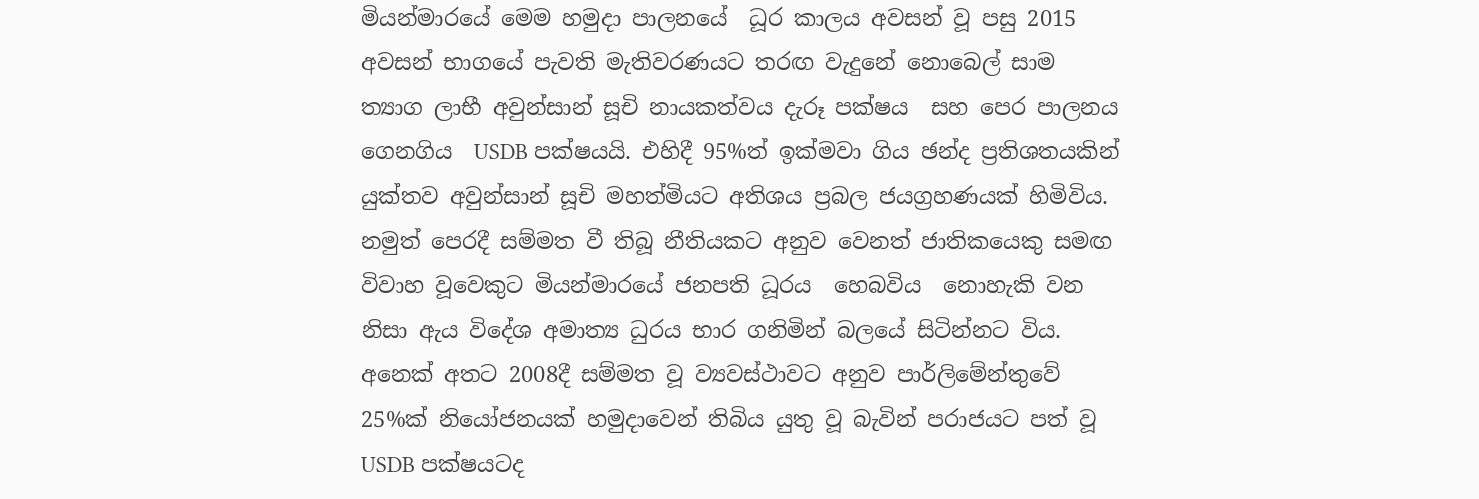මියන්මාරයේ මෙම හමුදා පාලනයේ  ධූර කාලය අවසන් වූ පසු 2015 අවසන් භාගයේ පැවති මැතිවරණයට තරඟ වැදුනේ නොබෙල් සාම ත්‍යාග ලාභී අවුන්සාන් සූචි නායකත්වය දැරූ පක්ෂය  සහ පෙර පාලනය ගෙනගිය  USDB පක්ෂයයි. එහිදී 95%ත් ඉක්මවා ගිය ඡන්ද ප්‍රතිශතයකින් යුක්තව අවුන්සාන් සූචි මහත්මියට අතිශය ප්‍රබල ජයග්‍රහණයක් හිමිවිය.  නමුත් පෙරදී සම්මත වී තිබූ නීතියකට අනුව වෙනත් ජාතිකයෙකු සමඟ විවාහ වූවෙකුට මියන්මාරයේ ජනපති ධූරය  හෙබවිය  නොහැකි වන නිසා ඇය විදේශ අම‍ාත්‍ය ධුරය භාර ගනිමින් බලයේ සිටින්නට විය. අනෙක් අතට 2008දී සම්මත වූ ව්‍යවස්ථාවට අනුව පාර්ලිමේන්තුවේ 25%ක් නියෝජනයක් හමුදාවෙන් තිබිය යුතු වූ බැවින් පරාජයට පත් වූ  USDB පක්ෂයටද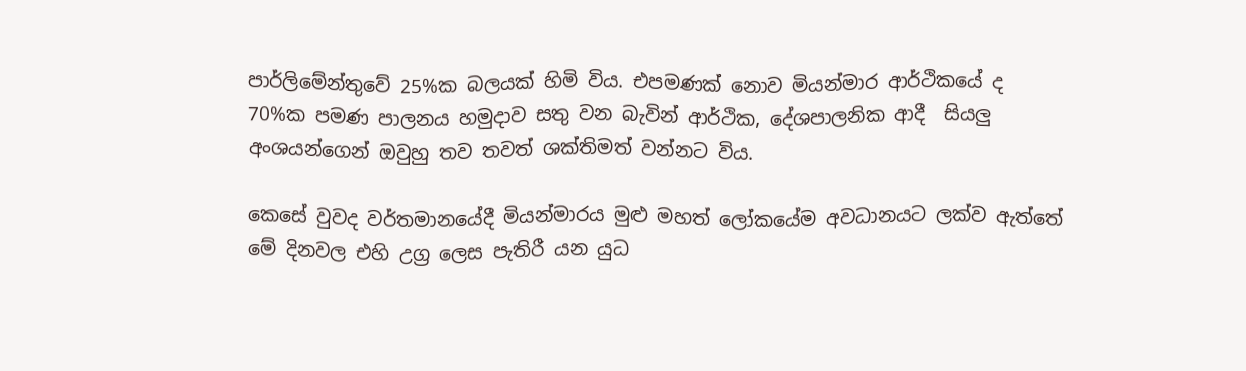පාර්ලිමේන්තුවේ 25%ක බලයක් හිමි විය. එපමණක් නොව මියන්මාර ආර්ථිකයේ ද 70%ක පමණ පාලනය හමුදාව සතු වන බැවින් ආර්ථික, දේශපාලනික ආදී  සියලු අංශයන්ගෙන් ඔවුහු තව තවත් ශක්තිමත් වන්නට විය.

කෙසේ වුවද වර්තමානයේදී මියන්මාරය මුළු මහත් ලෝකයේම අවධානයට ලක්ව ඇත්තේ මේ දිනවල එහි උග්‍ර ලෙස පැතිරී යන යුධ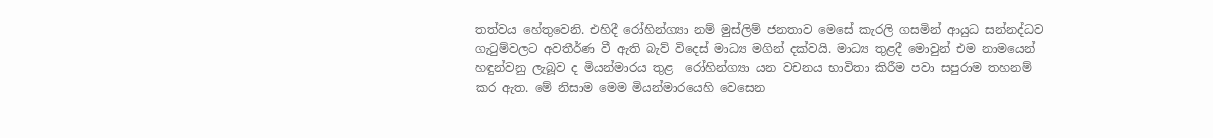තත්වය හේතුවෙනි. එහිදී රෝහින්ග්‍යා නම් මුස්ලිම් ජනතාව මෙසේ කැරලි ගසමින් ආයුධ සන්නද්ධව ගැටුම්වලට අවතීර්ණ වී ඇති බැව් විදෙස් මාධ්‍ය මගින් දක්වයි. මාධ්‍ය තුළදී මොවුන් එම නාමයෙන් හඳුන්වනු ලැබූව ද මියන්මාරය තුළ  රෝහින්ග්‍යා යන වචනය භාවිතා කිරීම පවා සපුරාම තහනම් කර ඇත. මේ නිසාම මෙම මියන්මාරයෙහි වෙසෙන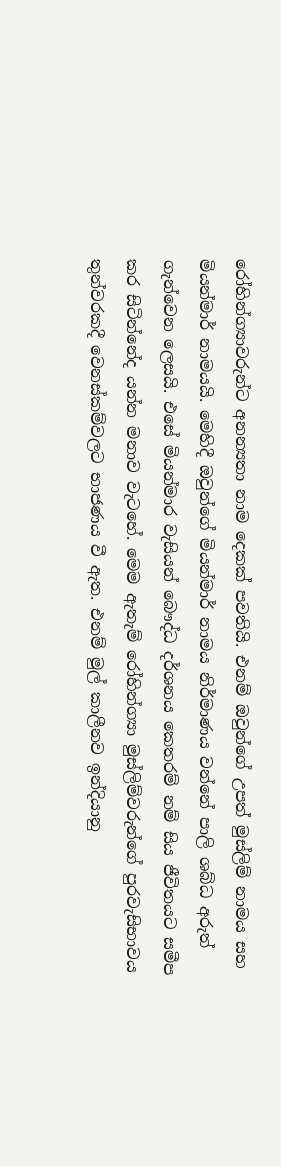රෝහින්ග්‍යාවරුන්ට අනන්‍යතා නාම දෙකක් පවතියි. එනම් ඔවුන්ගේ උපත් මුස්ලිම් නාමය සහ මියන්මාර් නාමයයි. මෙහිදී ඔවුන්ගේ මියන්මාර් නාමය නිර්මාණය වන්නේ පාලි ශබ්ධ අරුත් ගැන්වෙන ලෙසයි. එසේ මියන්මාර වැසියන් බෞද්ධ දර්ශනය කෙතරම් නම් සිය ජීවිතයට සමීප කර සිටින්නේද යන්න මනාව වැටහේ. මෙම ඇතැම් රෝහින්ග්‍යා මුස්ලිම්වරුන්ගේ පුරවැසිභාවය තුන්වරකදී වෙනස්කම්වලට භාජණය වී ඇත. එනම් මුල් කාලීනව ඉන්දියානු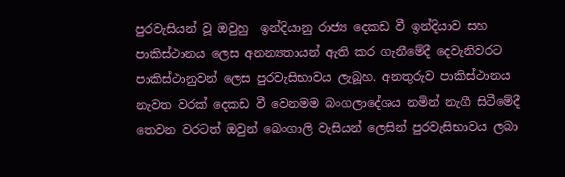පුරවැසියන් වූ ඔවුහු  ඉන්දියානු රාජ්‍ය දෙකඩ වී ඉන්දියාව සහ පාකිස්ථානය ලෙස අනන්‍යතායන් ඇති කර ගැනීමේදී දෙවැනිවරට පාකිස්ථානුවන් ලෙස පුරවැසිභාවය ලැබූහ. අනතුරුව පාකිස්ථානය නැවත වරක් දෙකඩ වී වෙනමම බංගලාදේශය නමින් නැගී සිටීමේදී තෙවන වරටත් ඔවුන් බෙංගාලි වැසියන් ලෙසින් පුරවැසිභාවය ලබා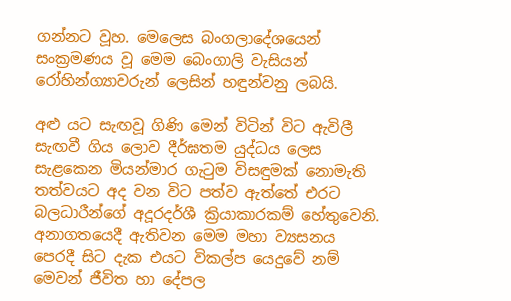ගන්නට වූහ. මෙලෙස බංගලාදේශයෙන් සංක්‍රමණය වූ මෙම බෙංගාලි වැසියන් රෝහින්ග්‍යාවරුන් ලෙසින් හඳුන්වනු ලබයි.

අළු යට සැඟවූ ගිණි මෙන් විටින් විට ඇවිලී සැඟවී ගිය ලොව දීර්ඝතම යුද්ධය ලෙස සැළකෙන මියන්මාර ගැටුම විසඳුමක් නොමැති තත්වයට අද වන විට පත්ව ඇත්තේ එරට බලධාරීන්ගේ අදූරදර්ශී ක්‍රියාකාරකම් හේතුවෙනි. අනාගතයෙදී ඇතිවන මෙම මහා ව්‍යසනය පෙරදී සිට දැක එයට විකල්ප යෙදුවේ නම් මෙවන් ජීවිත හා දේපල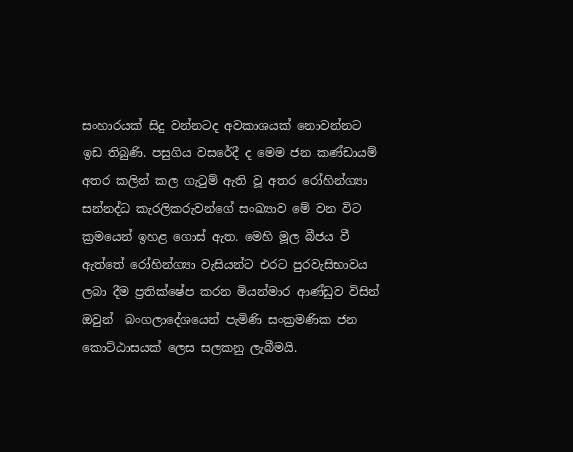සංහාරයක් සිදු වන්නටද අවකාශයක් නොවන්නට ඉඩ තිබුණි. පසුගිය වසරේදී ද මෙම ජන කණ්ඩායම් අතර කලින් කල ගැටුම් ඇති වූ අතර රෝහින්ග්‍යා සන්නද්ධ කැරලිකරුවන්ගේ සංඛ්‍යාව මේ වන විට  ක්‍රමයෙන් ඉහළ ගොස් ඇත. මෙහි මූල බීජය වී ඇත්තේ රෝහින්ග්‍යා වැසියන්ට එරට පුරවැසිභාවය ලබා දීම ප්‍රතික්ෂේප කරන මියන්මාර ආණ්ඩුව විසින් ඔවුන්  බංගලාදේශයෙන් පැමිණි සංක්‍රමණික ජන කොට්ඨාසයක් ලෙස සලකනු ලැබීමයි.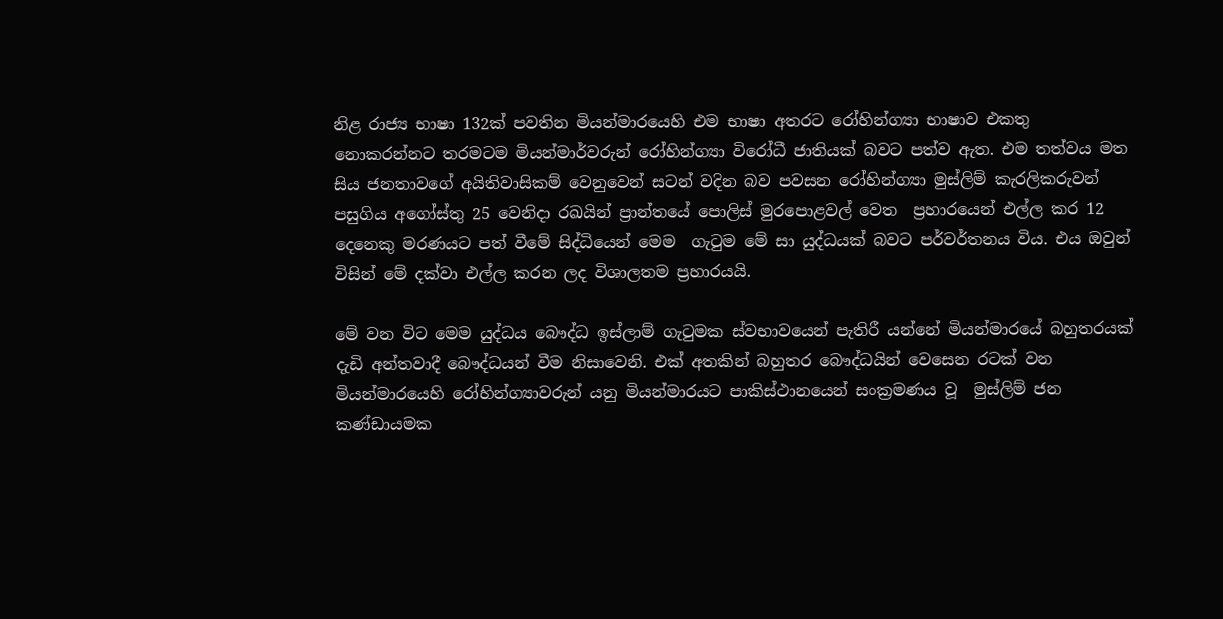නිළ රාජ්‍ය භාෂා 132ක් පවතින මියන්මාරයෙහි එම භාෂා අතරට රෝහින්ග්‍යා භාෂාව එකතු නොකරන්නට තරමටම මියන්මාර්වරුන් රෝහින්ග්‍යා විරෝධී ජාතියක් බවට පත්ව ඇත. එම තත්වය මත සිය ජනතාවගේ අයිතිවාසිකම් වෙනුවෙන් සටන් වදින බව පවසන රෝහින්ග්‍යා මුස්ලිම් කැරලිකරුවන් පසුගිය අගෝස්තු 25 වෙනිදා රඛයින් ප්‍රාන්තයේ පොලිස් මුරපොළවල් වෙත  ප්‍රහාරයෙන් එල්ල කර 12 දෙනෙකු මරණයට පත් වීමේ සිද්ධියෙන් මෙම  ගැටුම මේ සා යුද්ධයක් බවට පර්වර්තනය විය. එය ඔවුන් විසින් මේ දක්වා එල්ල කරන ලද විශාලතම ප්‍රහාරයයි.

මේ වන විට මෙම යුද්ධය බෞද්ධ ඉස්ලාම් ගැටුමක ස්වභාවයෙන් පැතිරී යන්නේ මියන්මාරයේ බහුතරයක් දැඩි අන්තවාදී බෞද්ධයන් වීම නිසාවෙනි. එක් අතකින් බහුතර බෞද්ධයින් වෙසෙන රටක් වන මියන්මාරයෙහි රෝහින්ග්‍යාවරුන් යනු මියන්මාරයට පාකිස්ථානයෙන් සංක්‍රමණය වූ  මුස්ලිම් ජන කණ්ඩායමක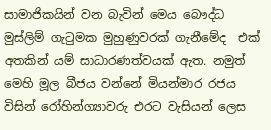සාමාජිකයින් වන බැවින් මෙය බෞද්ධ මුස්ලිම් ගැටුමක මුහුණුවරක් ගැනීමේද  එක් අතකින් යම් සාධාරණත්වයක් ඇත. නමුත් මෙහි මූල බීජය වන්නේ මියන්මාර රජය විසින් රෝහින්ග්‍යාවරු එරට වැසියන් ලෙස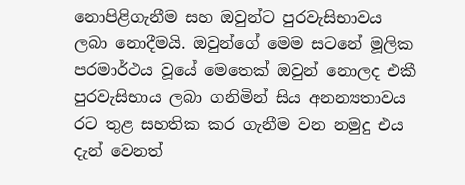නොපිළිගැනීම සහ ඔවුන්ට පුරවැසිභාවය ලබා නොදීමයි. ඔවුන්ගේ මෙම සටනේ මූලික පරමාර්ථය වූයේ මෙතෙක් ඔවුන් නොලද එකී පුරවැසිභාය ලබා ගනිමින් සිය අනන්‍යතාවය රට තුළ සහතික කර ගැනීම වන නමුදු එය දැන් වෙනත්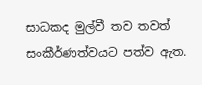සාධකද මුල්වී තව තවත් සංකීර්ණත්වයට පත්ව ඇත.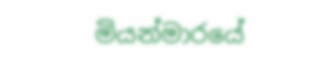මියන්මාරයේ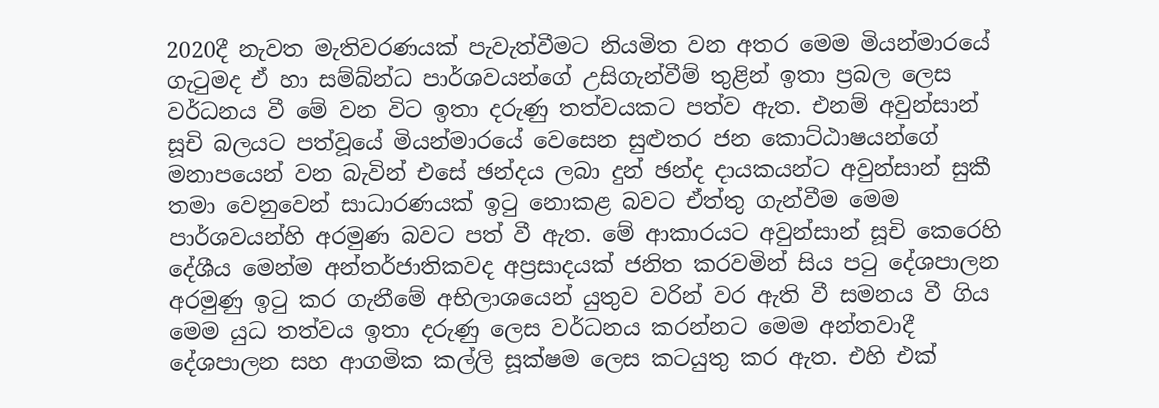2020දී නැවත මැතිවරණයක් පැවැත්වීමට නියමිත වන අතර මෙම මියන්මාරයේ ගැටුමද ඒ හා සම්බ්න්ධ පාර්ශවයන්ගේ උසිගැන්වීම් තුළින් ඉතා ප්‍රබල ලෙස වර්ධනය වී මේ වන විට ඉතා දරුණු තත්වයකට පත්ව ඇත. එනම් අවුන්සාන් සූචි බලයට පත්වූයේ මියන්මාරයේ වෙසෙන සුළුතර ජන කොට්ඨාෂයන්ගේ මනාපයෙන් වන බැවින් එසේ ඡන්දය ලබා දුන් ඡන්ද දායකයන්ට අවුන්සාන් සුකී තමා වෙනුවෙන් සාධාරණයක් ඉටු නොකළ බවට ඒත්තු ගැන්වීම මෙම පාර්ශවයන්හි අරමුණ බවට පත් වී ඇත. මේ ආකාරයට අවුන්සාන් සූචි කෙරෙහි දේශීය මෙන්ම අන්තර්ජාතිකවද අප්‍රසාදයක් ජනිත කරවමින් සිය පටු දේශපාලන අරමුණු ඉටු කර ගැනීමේ අභිලාශයෙන් යුතුව වරින් වර ඇති වී සමනය වී ගිය මෙම යුධ තත්වය ඉතා දරුණු ලෙස වර්ධනය කරන්නට මෙම අන්තවාදී දේශපාලන සහ ආගමික කල්ලි සූක්ෂම ලෙස කටයුතු කර ඇත. එහි එක්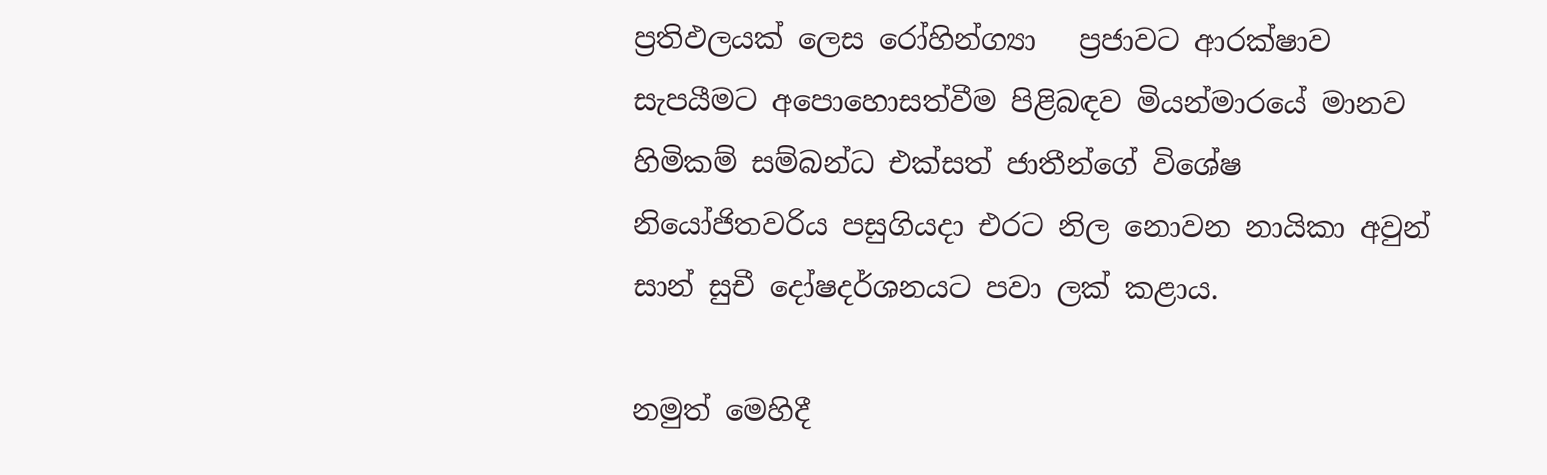ප්‍රතිඵලයක් ලෙස රෝහින්ග්‍යා   ප්‍රජාවට ආරක්ෂාව සැපයීමට අපොහොසත්වීම පිළිබඳව මියන්මාරයේ මානව හිමිකම් සම්බන්ධ එක්සත් ජාතීන්ගේ විශේෂ නියෝජිතවරිය පසුගියදා එරට නිල නොවන නායිකා අවුන් සාන් සුචී දෝෂදර්ශනයට පවා ලක් කළාය.

නමුත් මෙහිදී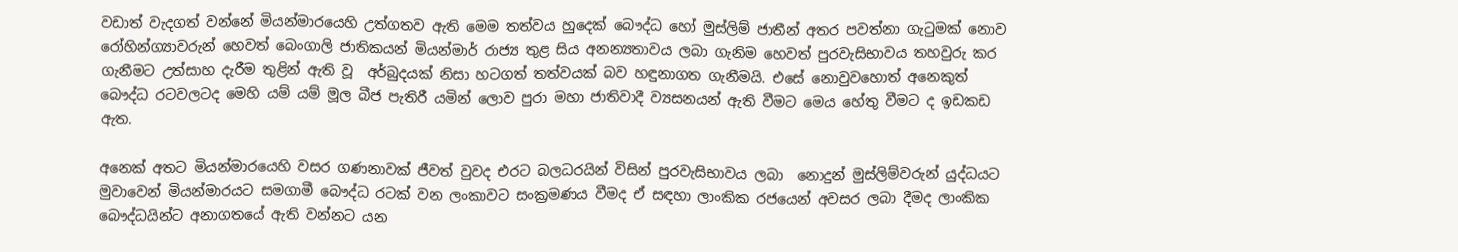වඩාත් වැදගත් වන්නේ මියන්මාරයෙහි උත්ගතව ඇති මෙම තත්වය හුදෙක් බෞද්ධ හෝ මුස්ලිම් ජාතීන් අතර පවත්නා ගැටුමක් නොව රෝහින්ග්‍යාවරුන් හෙවත් බෙංගාලි ජාතිකයන් මියන්මාර් රාජ්‍ය තුළ සිය අනන්‍යතාවය ලබා ගැනිම හෙවත් පුරවැසිභාවය තහවුරු කර ගැනීමට උත්සාහ දැරීම තුළින් ඇති වූ  අර්බුදයක් නිසා හටගත් තත්වයක් බව හඳුනාගත ගැනීමයි. එසේ නොවුවහොත් අනෙකුත් බෞද්ධ රටවලටද මෙහි යම් යම් මූල බීජ පැතිරී යමින් ලොව පුරා මහා ජාතිවාදී ව්‍යසනයන් ඇති වීමට මෙය හේතු වීමට ද ඉඩකඩ ඇත.

අනෙක් අතට මියන්මාරයෙහි වසර ගණනාවක් ජීවත් වුවද එරට බලධරයින් විසින් පුරවැසිභාවය ලබා  නොදුන් මුස්ලිම්වරුන් යුද්ධයට මුවාවෙන් මියන්මාරයට සමගාමී බෞද්ධ රටක් වන ලංකාවට සංක්‍රමණය වීමද ඒ සඳහා ලාංකික රජයෙන් අවසර ලබා දීමද ලාංකික බෞද්ධයින්ට අනාගතයේ ඇති වන්නට යන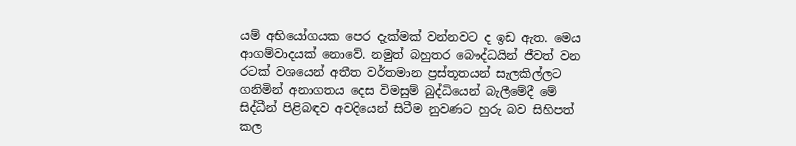යම් අභියෝගයක පෙර දැක්මක් වන්නවට ද ඉඩ ඇත. මෙය ආගම්වාදයක් නොවේ. නමුත් බහුතර බෞද්ධයින් ජීවත් වන රටක් වශයෙන් අතීත වර්තමාන ප්‍රස්තූතයන් සැලකිල්ලට ගනිමින් අනාගතය දෙස විමසුම් බුද්ධියෙන් බැලීමේදී මේ සිද්ධීන් පිළිබඳව අවදියෙන් සිටීම නුවණට හුරු බව සිහිපත් කල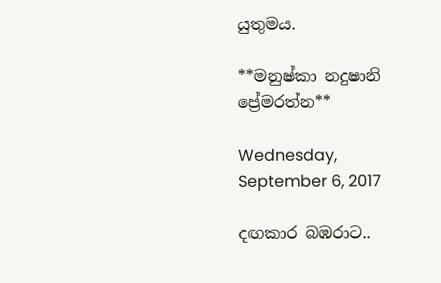යුතුමය.

**මනුෂ්කා නදුෂානි ප්‍රේමරත්න**

Wednesday, September 6, 2017

දඟකාර බඹරාට..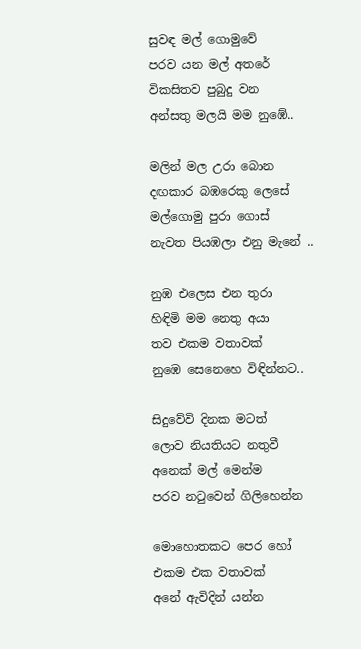සුවඳ මල් ගොමුවේ
පරව යන මල් අතරේ
විකසිතව පුබුදු වන
අන්සතු මලයි මම නුඹේ..

මලින් මල උරා බොන
දඟකාර බඹරෙකු ලෙසේ
මල්ගොමු පුරා ගොස්
නැවත පියඹලා එනු මැනේ ..

නුඹ එලෙස එන තුරා
හිඳිමි මම නෙතු අයා
තව එකම වතාවක්
නුඹෙ සෙනෙහෙ විඳින්නට..

සිදුවේවි දිනක මටත්
ලොව නියතියට නතුවී
අනෙක් මල් මෙන්ම
පරව නටුවෙන් ගිලිහෙන්න

මොහොතකට පෙර හෝ
එකම එක වතාවක්
අනේ ඇවිදින් යන්න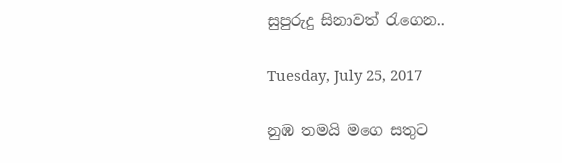සුපුරුදු සිනාවත් රැගෙන..

Tuesday, July 25, 2017

නුඹ තමයි මගෙ සතුට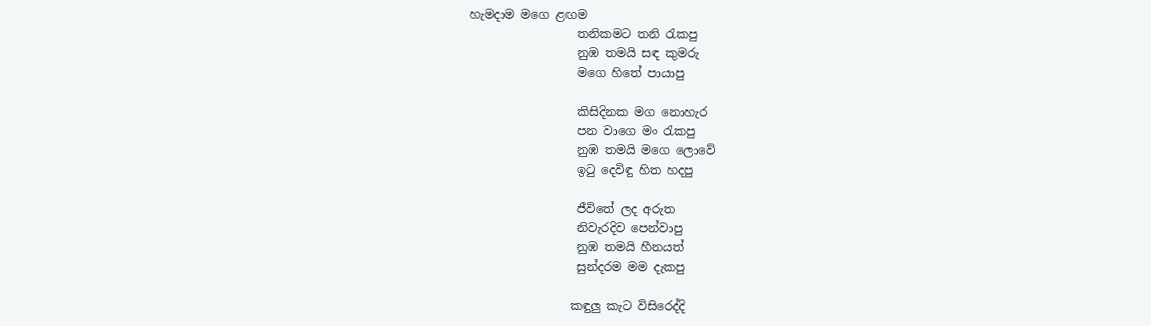හැමදාම මගෙ ළඟම
                  තනිකමට තනි රැකපු
                  නුඹ තමයි සඳ කුමරු
                  මගෙ හිතේ පායාපු

                  කිසිදිනක මග නොහැර
                  පන වාගෙ මං රැකපු
                  නුඹ තමයි මගෙ ලොවේ
                  ඉටු දෙවිඳු හිත හදපු

                  ජීවිතේ ලද අරුත
                  නිවැරදිව පෙන්වාපු
                  නුඹ තමයි හීනයත්
                  සුන්දරම මම දැකපු

                 කඳුලු කැට විසිරෙද්දි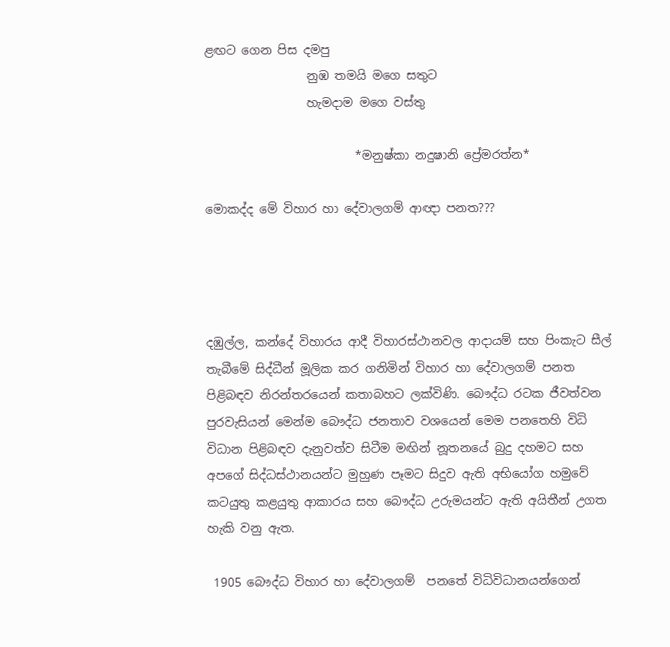ළඟට ගෙන පිස දමපු
                 නුඹ තමයි මගෙ සතුට
                 හැමදාම මගෙ වස්තු

                         *මනුෂ්කා නදුෂානි ප්‍රේමරත්න*

මොකද්ද මේ විහාර හා දේවාලගම් ආඥා පනත‍‍???




දඹුල්ල, කන්දේ විහාරය ආදී විහාරස්ථානවල ආදායම් සහ පිංකැට සීල් තැබීමේ සිද්ධීන් මූලික කර ගනිමින් විහාර හ‍ා දේවාලගම් පනත පිළිබඳව නිරන්තරයෙන් කතාබහට ලක්විණි. බෞද්ධ රටක ජීවත්වන පුරවැසියන් මෙන්ම බෞද්ධ ජනතාව වශයෙන් මෙම පනතෙහි විධි විධාන පිළිබඳව දැනුවත්ව සිටීම මඟින් නූතනයේ බුදු දහමට සහ අපගේ සිද්ධස්ථානයන්ට මුහුණ පෑමට සිදුව ඇති අභියෝග හමුවේ කටයුතු කළයුතු ආකාරය සහ බෞද්ධ උරුමයන්ට ඇති අයිතීන් උගත හැකි වනු ඇත.

 1905 බෞද්ධ විහාර හා දේවාලගම්  පනතේ විධිවිධානයන්ගෙන්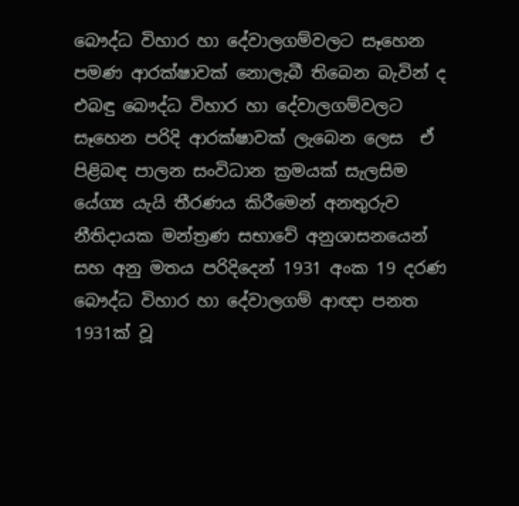බෞද්ධ විහාර හා දේවාලගම්වලට සෑහෙන පමණ ආරක්ෂාවක් නොලැබී තිබෙන බැවින් ද එබඳු බෞද්ධ විහාර හා දේවාලගම්වලට සෑහෙන පරිදි ආරක්ෂාවක් ලැබෙන ලෙස  ඒ පිළිබඳ පාලන සංවිධාන ක්‍රමයක් සැලසිම යේග්‍ය යැයි තීරණය කිරීමෙන් අනතුරුව  නීතිදායක මන්ත්‍රණ සභාවේ අනුශාසනයෙන් සහ අනු මතය පරිදිදෙන් 1931 අංක 19 දරණ  බෞද්ධ විහාර හා දේවාලගම් ආඥා පනත 1931ක් වූ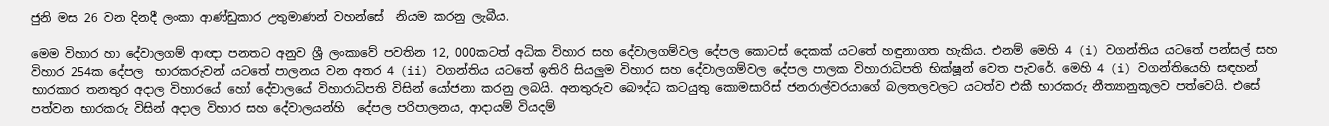ජුනි මස 26 වන දිනදී ලංකා ආණ්ඩුකාර උතුමාණන් වහන්සේ  නියම කරනු ලැබීය.

මෙම විහාර හා දේවාලගම් ආඥා පනතට අනුව ශ්‍රී ලංකාවේ පවතින 12, 000කටත් අධික විහාර සහ දේවාලගම්වල දේපල කොටස් දෙකක් යටතේ හඳුනාගත හැකිය. එනම් මෙහි 4 (i) වගන්තිය යටතේ පන්සල් සහ විහාර 254ක දේපල  භාරකරුවන් යටතේ පාලනය වන අතර 4 (ii) වගන්තිය යටතේ ඉතිරි සියලුම විහාර සහ දේවාලගම්වල දේපල පාලක විහාරාධිපති භික්ෂූන් වෙත පැවරේ. මෙහි 4 (i) වගන්තියෙහි සඳහන් භාරකාර තනතුර අදාල විහාරයේ හෝ දේවාලයේ විහාරාධිපති විසින් යෝජනා කරනු ලබයි. අනතුරුව බෞද්ධ කටයුතු කොමසාරිස් ජනරාල්වරයාගේ බලතලවලට යටත්ව එකී භාරකරු නීත්‍යානුකූලව පත්වෙයි. එසේ පත්වන භාරකරු විසින් අදාල විහාර සහ දේවාලයන්හි  දේපල පරිපාලනය, ආදායම් වියදම්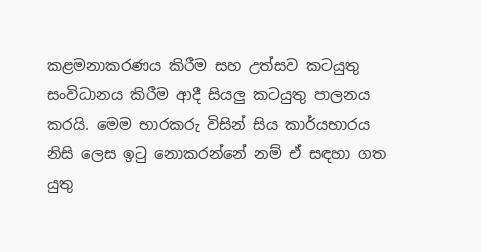කළමනාකරණය කිරීම සහ උත්සව කටයුතු සංවිධානය කිරීම ආදී සියලු කටයුතු පාලනය කරයි. මෙම භාරකරු විසින් සිය කාර්යභාරය නිසි ලෙස ඉටු නොකරන්නේ නම් ඒ සඳහා ගත යුතු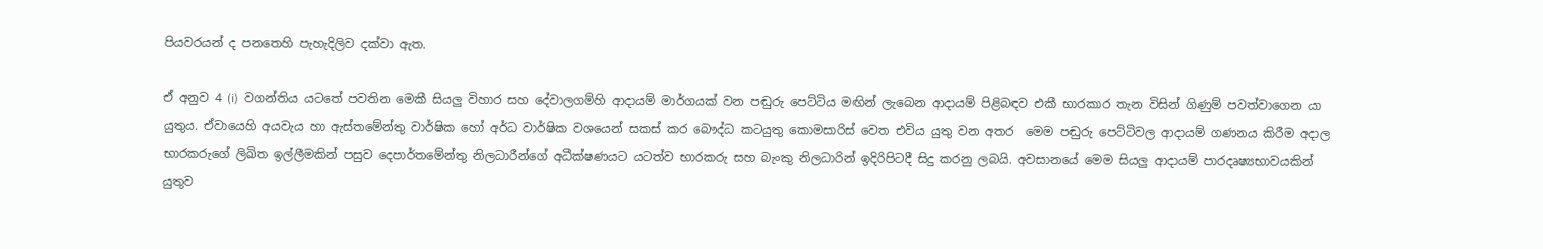පියවරයන් ද පනතෙහි පැහැදිලිව දක්වා ඇත.

ඒ අනුව 4 (i)  වගන්තිය යටතේ පවතින මෙකී සියලු විහාර සහ දේවාලගම්හි ආදායම් මාර්ගයක් වන පඬුරු පෙට්ටිය මඟින් ලැබෙන ආදායම් පිළිබඳව එකී භාරකාර තැන විසින් ගිණුම් පවත්වා‍ගෙන යා යුතුය. ඒවායෙහි අයවැය හා ඇස්තමේන්තු වාර්ෂික හෝ අර්ධ වාර්ෂික වශයෙන් සකස් කර බෞද්ධ කටයුතු කොමසාරිස් වෙත එවිය යුතු වන අතර  මෙම පඬුරු පෙට්ටිවල ආදායම් ගණනය කිරීම අදාල භාරකරුගේ ලිඛිත ඉල්ලීමකින් පසුව දෙපාර්තමේන්තු නිලධාරීන්ගේ අධීක්ෂණයට යටත්ව භාරකරු සහ බැංකු නිලධාරින් ඉදිරිපිටදී සිදු කරනු ලබයි. අවසානයේ මෙම සියලු ආදායම් පාරදෘෂ්‍යභාවයකින් යුතුව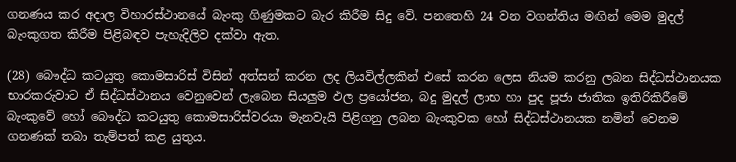ගනණය කර අදාල විහාරස්ථානයේ බැංකු ගිණුමකට බැර කිරීම සිදු වේ. පනතෙහි 24 වන වගන්තිය මඟින් මෙම මුදල් බැංකුගත කිරීම පිළිබඳව පැහැදිලිව දක්වා ඇත.

(28) බෞද්ධ කටයුතු කොමසාරිස් විසින් අත්සන් කරන ලද ලියවිල්ලකින් එසේ කරන ලෙස නියම කරනු ලබන සිද්ධස්ථානයක භාරකරුවාට ඒ සිද්ධස්ථානය වෙනුවෙන් ලැබෙන සියලුම ඵල ප්‍රයෝජන, බදු මුදල් ලාභ හා පුද පූජා ජාතික ඉතිරිකිරීමේ බැංකුවේ හෝ බෞද්ධ කටයුතු කොමසාරිස්වරයා මැනවැයි පිළිගනු ලබන බැංකුවක හෝ සිද්ධස්ථානයක නමින් වෙනම ගනණක් තබා තැම්පත් කළ යුතුය.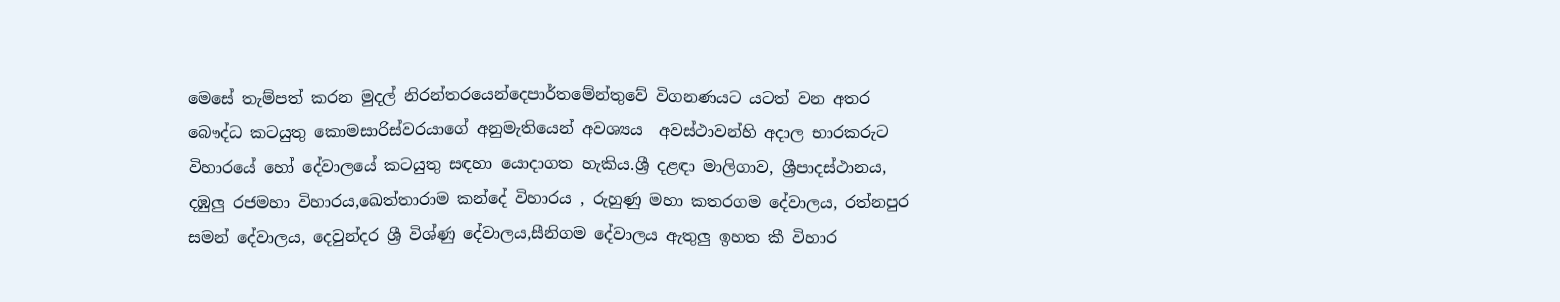මෙසේ තැම්පත් කරන මුදල් නිරන්තරයෙන්දෙපාර්තමේන්තුවේ විගනණයට යටත් වන අතර බෞද්ධ කටයුතු කොමසාරිස්වරයාගේ අනුමැතියෙන් අවශ්‍යය  අවස්ථ‍ාවන්හි අදාල භාරකරුට විහාරයේ හෝ දේවාලයේ කටයුතු සඳහා යොදාගත හැකිය.ශ්‍රී දළඳා මාලිගාව, ශ්‍රීපාදස්ථානය, දඹුලු රජමහා විහාරය,ඛෙත්තාරාම කන්දේ විහාරය , රුහුණු මහා කතරගම දේවාලය, රත්නපුර සමන් දේවාලය, දෙවුන්දර ශ්‍රී විශ්ණු දේවාලය,සීනිගම දේවාලය ඇතුලු ඉහත කී විහාර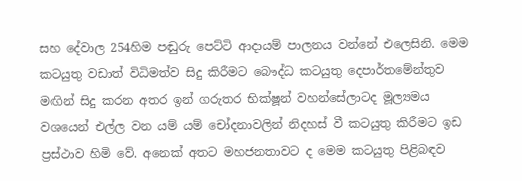සහ දේවාල 254හිම පඬුරු පෙට්ටි ආදායම් පාලනය වන්නේ එලෙසිනි. මෙම කටයුතු වඩාත් විධිමත්ව සිදු කිරීමට බෞද්ධ කටයුතු ‍දෙපාර්තමේන්තුව මඟින් සිදු කරන අතර ඉන් ගරුතර භික්ෂූන් වහන්සේලාටද මූල්‍යමය වශයෙන් එල්ල වන යම් යම් චෝදනාවලින් නිදහස් වී කටයුතු කිරීමට ඉඩ ප්‍රස්ථාව හිමි වේ. අනෙක් අතට මහජනතාවට ද මෙම කටයුතු පිළිබඳව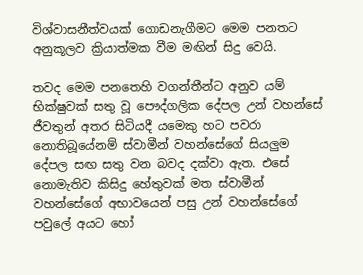විශ්වාසනීත්වයක් ගොඩනැගීමට මෙම පනතට අනුකූලව ක්‍රියාත්මක වීම මඟින් සිදු වෙයි.

තවද මෙම පනතෙහි වගන්තීන්ට අනුව යම් භික්ෂුවක් සතු වූ පෞද්ගලික දේපල උන් වහන්සේ ජීවතුන් අතර සිටියදී යමෙකු හට පවරා නොතිබූයේනම් ස්වාමීන් වහන්සේගේ ‍සියලුම දේපල සඟ සතු වන බවද දක්වා ඇත. එසේ නොමැතිව කිසිදු හේතුවක් මත ස්වාමීන් වහන්සේගේ අභාවයෙන් පසු උන් වහන්සේගේ පවුලේ අයට හෝ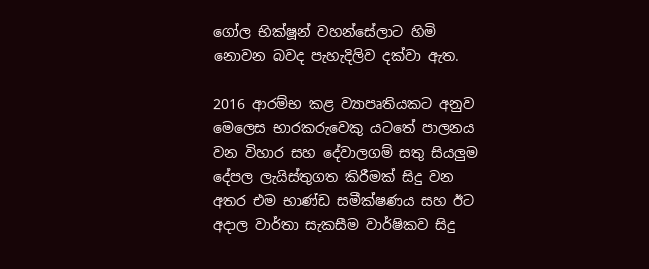ගෝල භික්ෂූන් වහන්සේලාට හිමි නොවන බවද පැහැදිලිව දක්වා ඇත.

2016 ආරම්භ කළ ව්‍යාපෘතියකට අනුව මෙලෙස භාරකරුවෙකු යටතේ පාලනය වන විහාර සහ දේවාලගම් සතු සියලුම දේපල ලැයිස්තුගත කිරීමක් සිදු වන අතර එම භාණ්ඩ සමීක්ෂණය සහ ඊට අදාල වාර්තා සැකසීම වාර්ෂිකව සිදු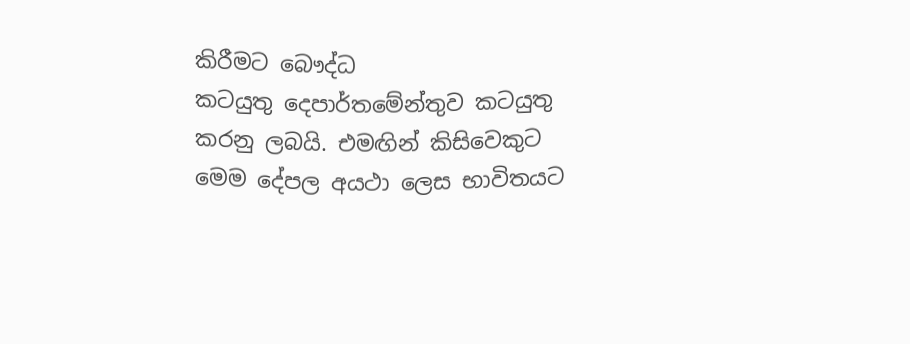කිරීමට බෞද්ධ කටයුතු ‍දෙපාර්තමේන්තුව කටයුතු කරනු ලබයි. එමඟින් කිසිවෙකුට මෙම දේපල අයථ‍ා ලෙස භාවිතයට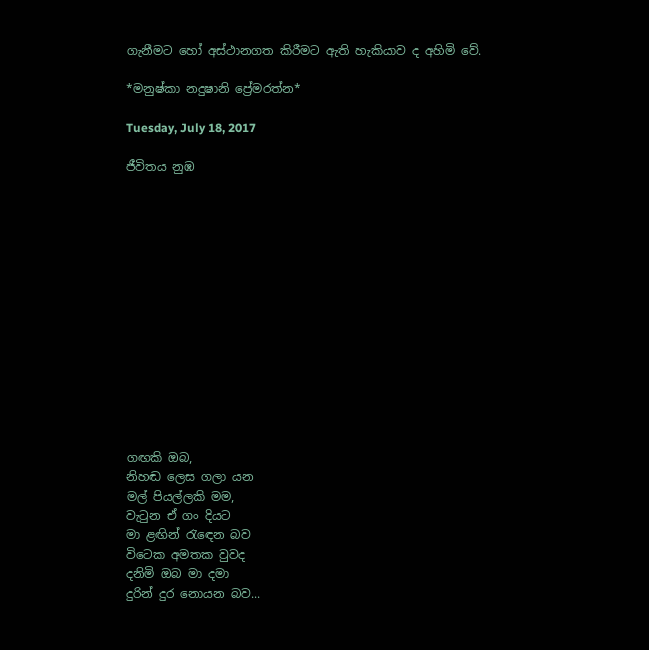ගැනීමට හෝ අස්ථානගත කිරීමට ඇති හැකියාව ද අහිමි වේ.

*මනුෂ්කා නදුෂානි ප්‍රේමරත්න*

Tuesday, July 18, 2017

ජීවිතය නුඹ














ගඟකි ඔබ,
නිහඬ ලෙස ගලා යන
මල් පියල්ලකි මම,
වැටුන ඒ ගං දියට
මා ළඟින් රැඳෙන බව
විටෙක අමතක වුවද
දනිමි ඔබ මා දමා
දුරින් දුර නොයන බව...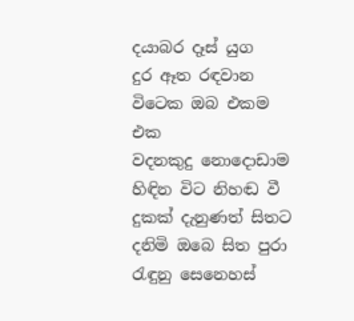දයාබර දෑස් යුග
දුර ඈත රඳවාන
විටෙක ඔබ එකම එක
වදනකුදු නොදොඩාම
හිඳින විට නිහඬ වී
දුකක් දැනුණත් සිතට
දනිමි ඔබෙ සිත පුරා
රැඳුනු සෙනෙහස්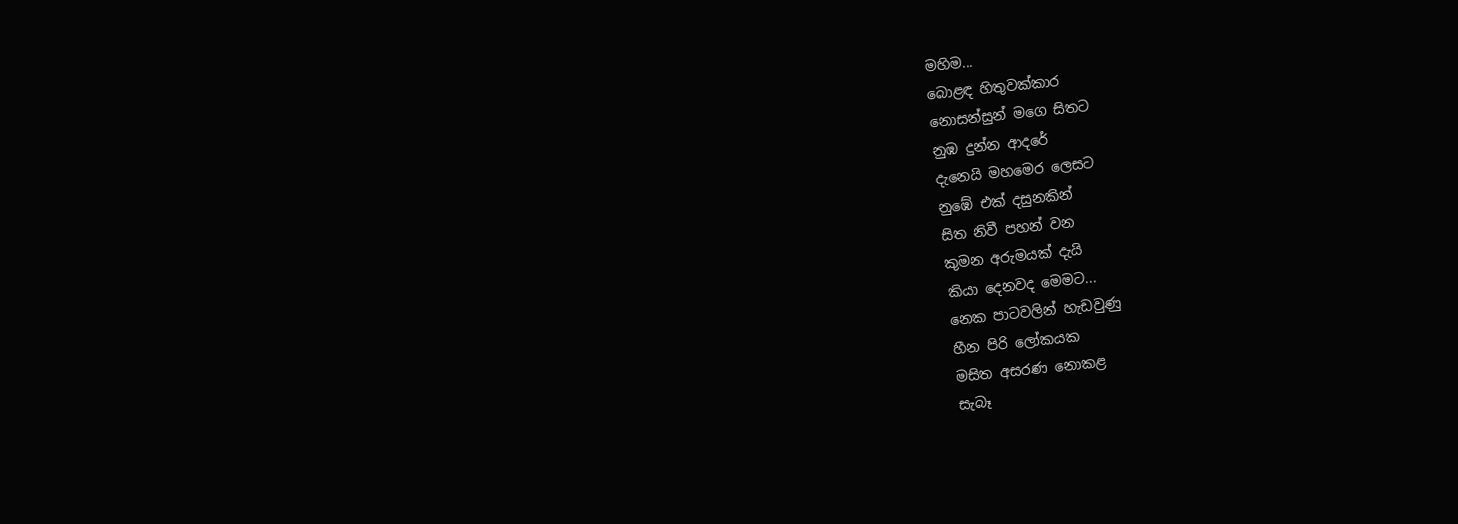මහිම...
බොළඳ හිතුවක්කාර
නොසන්සුන් මගෙ සිතට
නුඹ දුන්න ආදරේ
දැනෙයි මහමෙර ලෙසට
නුඹේ එක් දසුනකින්
සිත නිවී පහන් වන
කුමන අරුමයක් දැයි
කියා දෙනවද මෙමට...
නෙක පාටවලින් හැඩවුණු
හීන පිරි ලෝකයක
මසිත අසරණ නොකළ
සැබෑ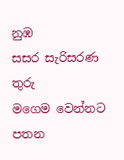නුඹ
සසර සැරිසරණ තුරු
මගෙම වෙන්නට පතන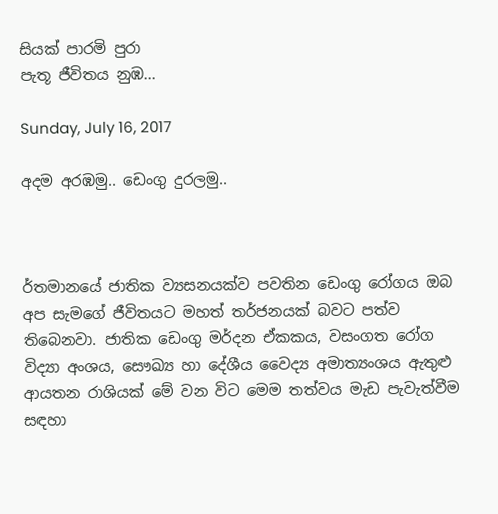සියක් පාරමි පුරා
පැතූ ජීවිතය නුඹ...

Sunday, July 16, 2017

අදම අරඹමු.. ඩෙංගු දුරලමු..



ර්තමානයේ ජාතික ව්‍යසනයක්ව පවතින ඩෙංගු රෝගය ඔබ අප සැමගේ ජීවිතයට මහත් තර්ජනයක් බවට පත්ව තිබෙනවා. ජාතික ඩෙංගු මර්දන ඒකකය, වසංගත රෝග විද්‍යා අංශය, සෞඛ්‍ය හා දේශීය වෛද්‍ය අමාත්‍යංශය ඇතුළු ආයතන රාශියක් මේ වන විට මෙම තත්වය මැඩ පැවැත්වීම සඳහා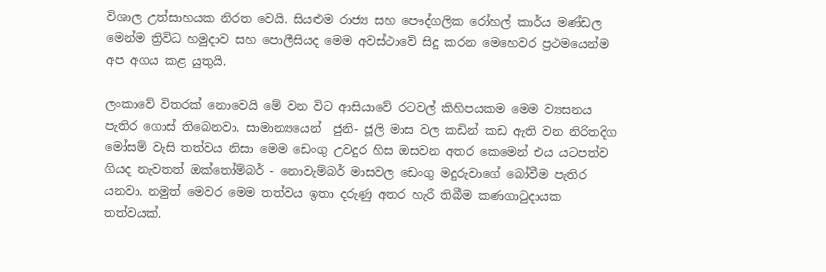විශාල උත්සාහයක නිරත වෙයි. සියළුම රාජ්‍ය සහ පෞද්ගලික රෝහල් කාර්ය මණ්ඩල මෙන්ම ත්‍රිවිධ හමුදාව සහ පොලීසියද මෙම අවස්ථාවේ සිදු කරන මෙහෙවර ප්‍රථමයෙන්ම අප අගය කළ යුතුයි.

ලංකාවේ විතරක් නොවෙයි මේ වන විට ආසියාවේ රටවල් කිහිපයකම මෙම ව්‍යසනය පැතිර ගොස් තිබෙනවා. සාමාන්‍යයෙන්  ජුනි- ජූලි මාස වල කඩින් කඩ ඇති වන නිරිතදිග මෝසම් වැසි තත්වය නිසා මෙම ඩෙංගු උවදුර හිස ඔසවන අතර කෙමෙන් එය යටපත්ව ගියද නැවතත් ඔක්තෝම්බර් - නොවැම්බර් මාසවල ඩෙංගු මදුරුවාගේ බෝවීම පැතිර යනවා. නමුත් මෙවර මෙම තත්වය ඉතා දරුණු අතර හැරී තිබීම කණගාටුදායක තත්වයක්.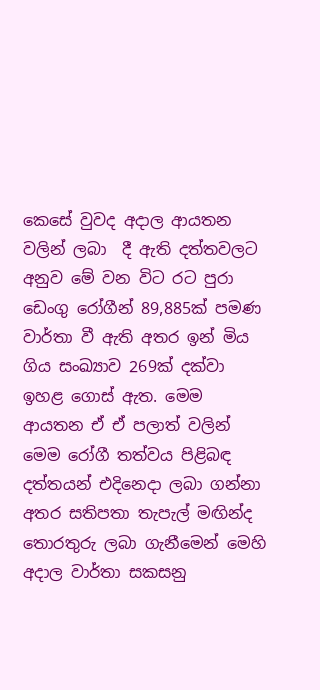කෙසේ වුවද අදාල ආයතන වලින් ලබා  දී ඇති දත්තවලට අනුව මේ වන විට රට පුරා ඩෙංගු රෝගීන් 89,885ක් පමණ වාර්තා වී ඇති අතර ඉන් මිය ගිය සංඛ්‍යාව 269ක් දක්වා ඉහළ ගොස් ඇත. මෙම ආයතන ඒ ඒ පලාත් වලින්  මෙම රෝගී තත්වය පිළිබඳ දත්තයන් එදිනෙදා ලබා ගන්නා අතර සතිපතා තැපැල් මඟින්ද තොරතුරු ලබා ගැනීමෙන් මෙහි අදාල වාර්තා සකසනු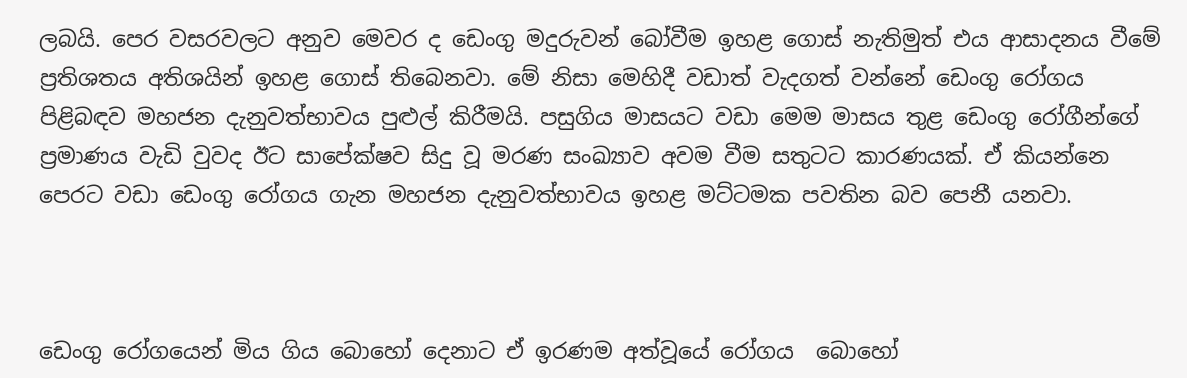ලබයි. පෙර වසරවලට අනුව මෙවර ද ඩෙංගු මදුරුවන් බෝවීම ඉහළ ගොස් නැතිමුත් එය ආසාදනය වීමේ ප්‍රතිශතය අතිශයින් ඉහළ ගොස් තිබෙනවා. මේ නිසා මෙහිදී වඩාත් වැදගත් වන්නේ ඩෙංගු රෝගය පිළිබඳව මහජන දැනුවත්භාවය පුළුල් කිරීමයි. පසුගිය මාසයට වඩා මෙම මාසය තුළ ඩෙංගු රෝගීන්ගේ ප්‍රමාණය වැඩි වුවද ඊට සාපේක්ෂව සිදු වූ මරණ සංඛ්‍යාව අවම වීම සතුටට කාරණයක්. ඒ කියන්නෙ පෙරට වඩා ඩෙංගු රෝගය ගැන මහජන දැනුවත්භාවය ඉහළ මට්ටමක පවතින බව පෙනී යනවා.



ඩෙංගු රෝගයෙන් මිය ගිය බොහෝ දෙනාට ඒ ඉරණම අත්වූයේ රෝගය  බොහෝ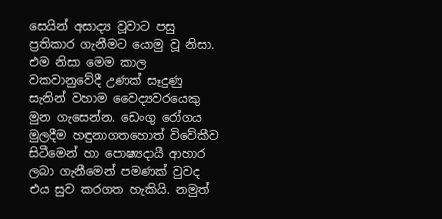සෙයින් අසාද්‍ය වූවාට පසු ප්‍රතිකාර ගැනීමට යොමු වූ නිසා. එම නිසා මෙම කාල වකවානුවේදී උණක් සෑදුණු සැනින් වහාම වෛද්‍යවරයෙකු මුන ගැසෙන්න. ඩෙංගු රෝගය මුලදීම හඳුනාගතහොත් විවේකීව සිටීමෙන් හා පොෂ්‍යදායී ආහාර ලබා ගැනීමෙන් පමණක් වුවද එය සුව කරගත හැකියි. නමුත්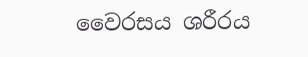වෛරසය ශරීරය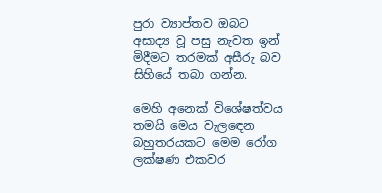පුරා ව්‍යාප්තව ඔබට අසාද්‍ය වූ පසු නැවත ඉන් මිදීමට තරමක් අසීරු බව සිහියේ තබා ගන්න.

මෙහි අනෙක් විශේෂත්වය තමයි මෙය වැලඳෙන බහුතරයකට මෙම රෝග ලක්ෂණ එකවර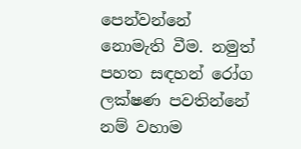පෙන්වන්නේ නොමැති වීම. නමුත් පහත සඳහන් රෝග ලක්ෂණ පවතින්නේ නම් වහාම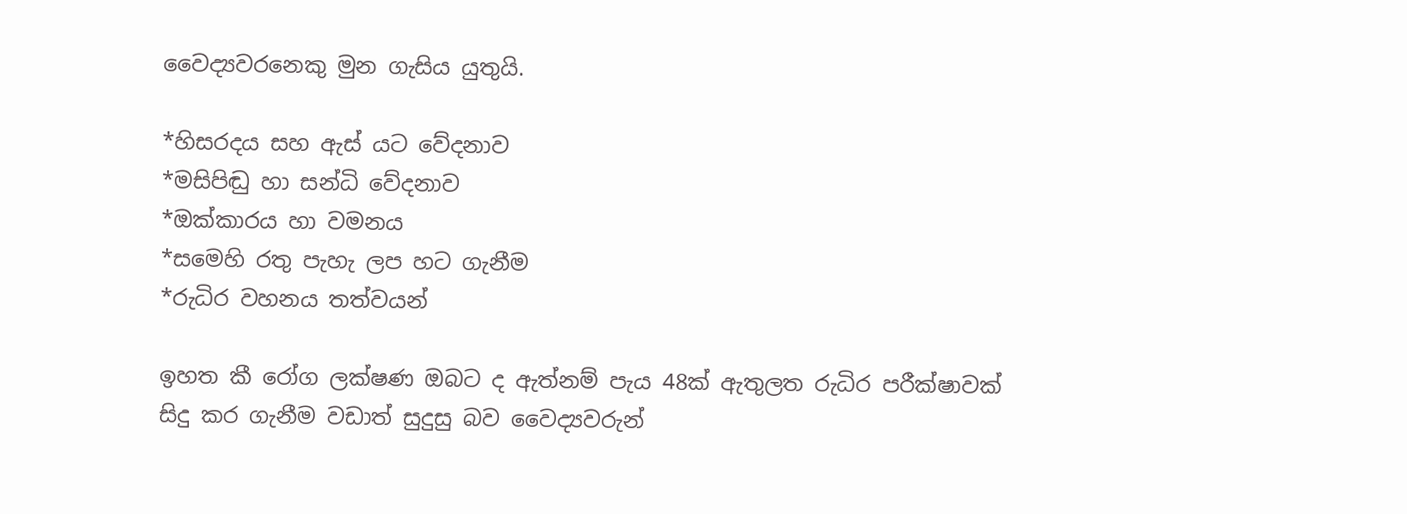වෛද්‍යවරනෙකු මුන ගැසිය යුතුයි.

*හිසරදය සහ ඇස් යට වේදනාව
*මසිපිඬු හා සන්ධි වේදනාව
*ඔක්කාරය හා වමනය
*සමෙහි රතු පැහැ ලප හට ගැනීම
*රුධිර වහනය තත්වයන්

ඉහත කී රෝග ලක්ෂණ ඔබට ද ඇත්නම් පැය 48ක් ඇතුලත රුධිර පරීක්ෂාවක් සිදු කර ගැනීම වඩාත් සුදුසු බව වෛද්‍යවරුන්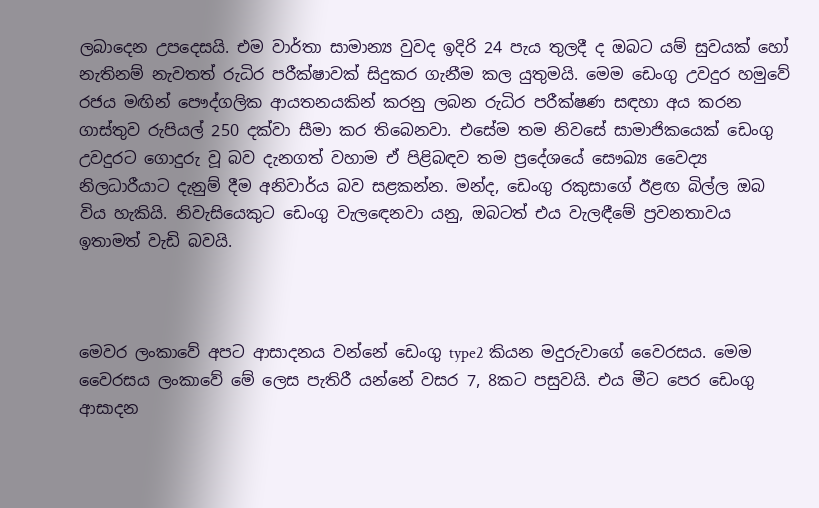ලබාදෙන උපදෙසයි. එම වාර්තා සාමාන්‍ය වුවද ඉදිරි 24 පැය තුලදී ද ඔබට යම් සුවයක් හෝ නැතිනම් නැවතත් රුධිර පරීක්ෂාවක් සිදුකර ගැනීම කල යුතුමයි. මෙම ඩෙංගු උවදුර හමුවේ රජය මඟින් පෞද්ගලික ආයතනයකින් කරනු ලබන රුධිර පරීක්ෂණ සඳහා අය කරන ගාස්තුව රුපියල් 250 දක්වා සීමා කර තිබෙනවා. එසේම තම නිවසේ සාමාජිකයෙක් ඩෙංගු උවදුරට ගොදුරු වූ බව දැනගත් වහාම ඒ පිළිබඳව තම ප්‍රදේශයේ සෞඛ්‍ය වෛද්‍ය නිලධාරීයාට දැනුම් දීම අනිවාර්ය බව සළකන්න. මන්ද, ඩෙංගු රකුසාගේ ඊළඟ බිල්ල ඔබ විය හැකියි. නිවැසියෙකුට ඩෙංගු වැලඳෙනවා යනු, ඔබටත් එය වැලඳීමේ ප්‍රවනතාවය ඉතාමත් වැඩි බවයි.



මෙවර ලංකාවේ අපට ආසාදනය වන්නේ ඩෙංගු type2 කියන මදුරුවාගේ වෛරසය. මෙම වෛරසය ලංකාවේ මේ ලෙස පැතිරී යන්නේ වසර 7, 8කට පසුවයි. එය මීට පෙර ඩෙංගු ආසාදන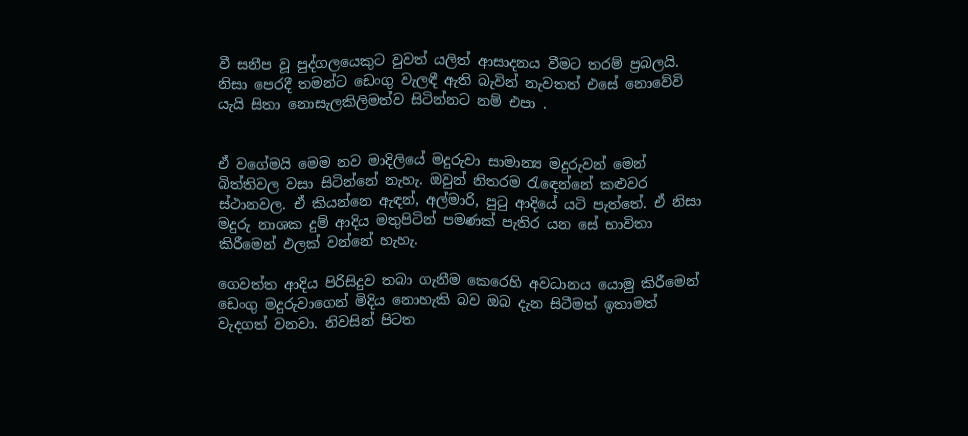වී සනීප වූ පුද්ගලයෙකුට වුවත් යලිත් ආසාදනය වීමට තරම් ප්‍රබලයි. නිසා පෙරදී තමන්ට ඩෙංගු වැලඳී ඇති බැවින් නැවතත් එසේ නොවේවි යැයි සිතා නොසැලකිලිමත්ව සිටින්නට නම් එපා .


ඒ වගේමයි මෙම නව මාදිලියේ මදුරුවා සාමාන්‍ය මදුරුවන් මෙන් බිත්තිවල වසා සිටින්නේ නැහැ. ඔවුන් නිතරම රැඳෙන්නේ කළුවර ස්ථානවල. ඒ කියන්නෙ ඇඳන්, අල්මාරි, පුටු ආදියේ යටි පැත්තේ. ඒ නිසා මදුරු නාශක දුම් ආදිය මතුපිටින් පමණක් පැතිර යන සේ භාවිතා කිරීමෙන් ඵලක් වන්නේ හැහැ.

ගෙවත්ත ආදිය පිරිසිදුව තබා ගැනීම කෙරෙහි අවධානය යොමු කිරීමෙන් ඩෙංගු මදුරුවාගෙන් මිදිය නොහැකි බව ඔබ දැන සිටීමත් ඉතාමත් වැදගත් වනවා. නිවසින් පිටත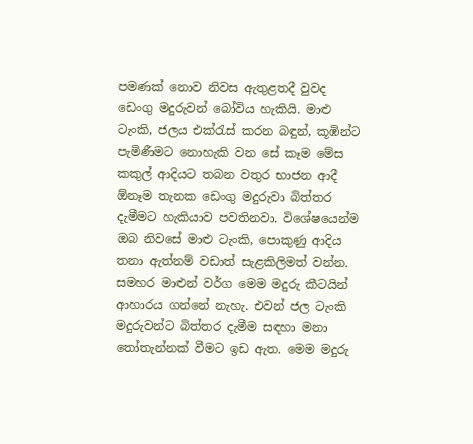පමණක් නොව නිවස ඇතුළතදී වුවද ඩෙංගු මදුරුවන් බෝවිය හැකියි. මාළු ටැංකි, ජලය එක්රැස් කරන බඳුන්, කූඹින්ට පැමිණීමට නොහැකි වන සේ කෑම මේස කකුල් ආදියට තබන වතුර භාජන ආදී ඕනෑම තැනක ඩෙංගු මදුරුවා බිත්තර දැමීමට හැකියාව පවතිනවා. විශේෂයෙන්ම ඔබ නිවසේ මාළු ටැංකි, පොකුණු ආදිය තනා ඇත්නම් වඩාත් සැළකිලිමත් වන්න. සමහර මාළුන් වර්ග මෙම මදුරු කීටයින් ආහාරය ගන්නේ නැහැ. එවන් ජල ටැංකි මදුරුවන්ට බිත්තර දැමීම සඳහා මනා තෝතැන්නක් වීමට ඉඩ ඇත. මෙම මදුරු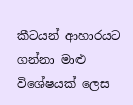කීටයන් ආහාරයට ගන්නා මාළු විශේෂයක් ලෙස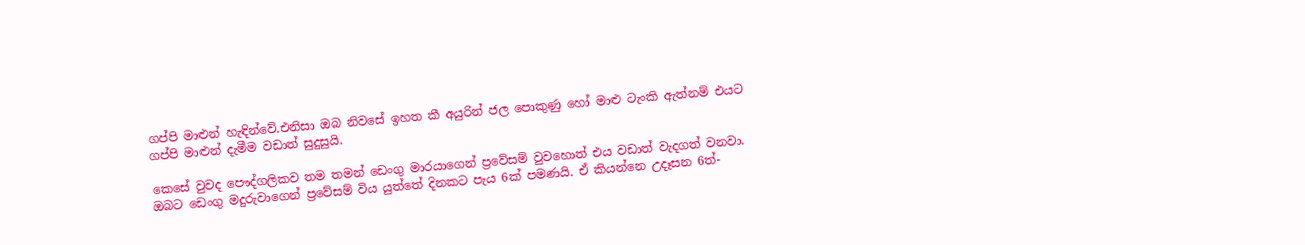ගප්පි මාළුන් හැඳින්වේ.එනිසා ඔබ නිවසේ ඉහත කී අයුරින් ජල පොකුණු හෝ මාළු ටැංකි ඇත්නම් එයට ගප්පි මාළුන් දැමීම වඩාත් සුදුසුයි.

කෙසේ වුවද පෞද්ගලිකව තම තමන් ඩෙංගු මාරයාගෙන් ප්‍රවේසම් වුවහොත් එය වඩාත් වැදගත් වනවා. ඔබට ඩෙංගු මදුරුවාගෙන් ප්‍රවේසම් විය යුත්තේ දිනකට පැය 6ක් පමණයි. ඒ කියන්නෙ උදෑසන 6ත්-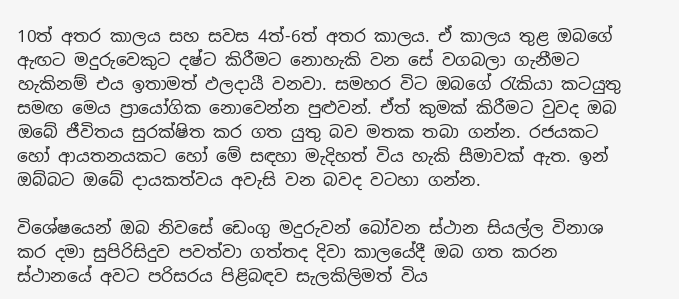10ත් අතර කාලය සහ සවස 4ත්-6ත් අතර කාලය. ඒ කාලය තුළ ඔබගේ ඇඟට මදුරුවෙකුට දෂ්ට කිරීමට නොහැකි වන සේ වගබලා ගැනීමට හැකිනම් එය ඉතාමත් ඵලදායී වනවා. සමහර විට ඔබගේ රැකියා කටයුතු සමඟ මෙය ප්‍රායෝගික නොවෙන්න පුළුවන්. ඒත් කුමක් කිරීමට වුවද ඔබ ඔබේ ජීවිතය සුරක්ෂිත කර ගත යුතු බව මතක තබා ගන්න. රජයකට හෝ ආයතනයකට හෝ මේ සඳහා මැදිහත් විය හැකි සීමාවක් ඇත. ඉන් ඔබ්බට ඔබේ දායකත්වය අවැසි වන බවද වටහා ගන්න.

විශේෂයෙන් ඔබ නිවසේ ඩෙංගු මදුරුවන් බෝවන ස්ථාන සියල්ල විනාශ කර දමා සුපිරිසිදුව පවත්වා ගත්තද දිවා කාලයේදී ඔබ ගත කරන ස්ථානයේ අවට පරිසරය පිළිබඳව සැලකිලිමත් විය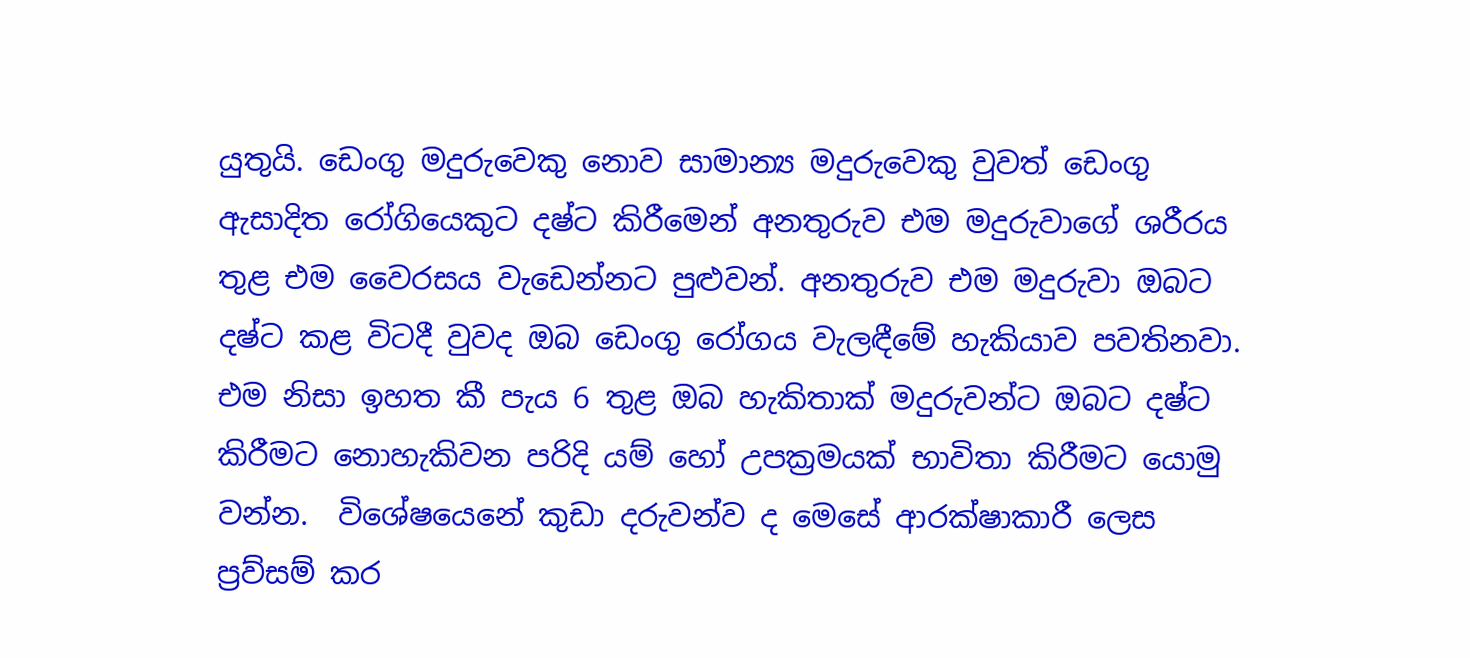යුතුයි. ඩෙංගු මදුරුවෙකු නොව සාමාන්‍ය මදුරුවෙකු වුවත් ඩෙංගු ඇසාදිත රෝගියෙකුට දෂ්ට කිරීමෙන් අනතුරුව එම මදුරුවාගේ ශරීරය තුළ එම වෛරසය වැඩෙන්නට පුළුවන්. අනතුරුව එම මදුරුවා ඔබට දෂ්ට කළ විටදී වුවද ඔබ ඩෙංගු රෝගය වැලඳීමේ හැකියාව පවතිනවා. එම නිසා ඉහත කී පැය 6 තුළ ඔබ හැකිතාක් මදුරුවන්ට ඔබට දෂ්ට කිරීමට නොහැකිවන පරිදි යම් හෝ උපක්‍රමයක් භාවිතා කිරීමට යොමු වන්න.  විශේෂයෙනේ කුඩා දරුවන්ව ද මෙසේ ආරක්ෂාකාරී ලෙස ප්‍රව්සම් කර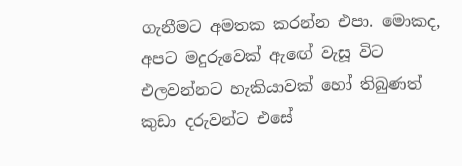ගැනීමට අමතක කරන්න එපා. මොකද, අපට මදුරුවෙක් ඇඟේ වැසූ විට එලවන්නට හැකියාවක් හෝ තිබුණත් කුඩා දරුවන්ට එසේ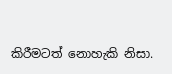කිරීමටත් නොහැකි නිසා.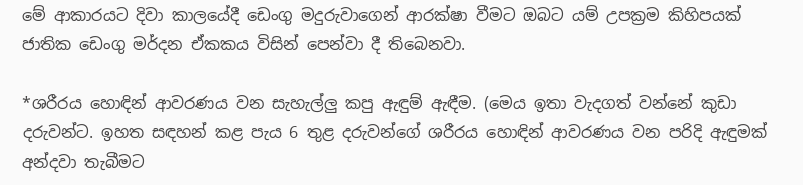මේ ආකාරයට දිවා කාලයේදී ඩෙංගු මදුරුවාගෙන් ආරක්ෂා වීමට ඔබට යම් උපක්‍රම කිහිපයක් ජාතික ඩෙංගු මර්දන ඒකකය විසින් පෙන්වා දී තිබෙනවා.

*ශරීරය හොඳින් ආවරණය වන සැහැල්ලු කපු ඇඳුම් ඇඳීම. (මෙය ඉතා වැදගත් වන්නේ කුඩා දරුවන්ට. ඉහත සඳහන් කළ පැය 6 තුළ දරුවන්ගේ ශරීරය හොඳින් ආවරණය වන පරිදි ඇඳුමක් අන්දවා තැබීමට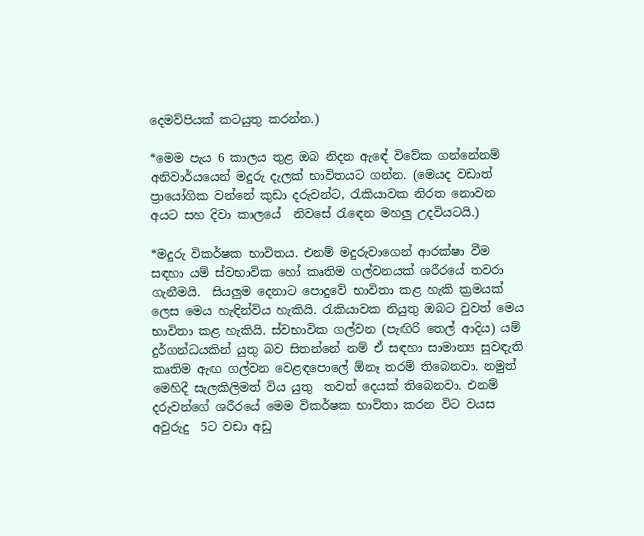දෙමව්පියක් කටයුතු කරන්න.)

*මෙම පැය 6 කාලය තුළ ඔබ නිදන ඇඳේ විවේක ගන්නේනම් අනිවාර්යයෙන් මදුරු දැලක් භාවිතයට ගන්න. (මෙයද වඩාත් ප්‍රායෝගික වන්නේ කුඩා දරුවන්ට, රැකියාවක නිරත නොවන අයට සහ දිවා කාලයේ  නිවසේ රැඳෙන මහලු උදවියටයි.)

*මදුරු විකර්ෂක භාවිතය. එනම් මදුරුවාගෙන් ආරක්ෂා වීම සඳහා යම් ස්වභාවික හෝ කෘතිම ගල්වනයක් ශරීරයේ තවරා ගැනීමයි.  සියලුම දෙනාට පොදුවේ භාවිතා කළ හැකි ක්‍රමයක් ලෙස මෙය හැඳින්විය හැකියි. රැකියාවක නියුතු ඔබට වුවත් මෙය භාවිතා කළ හැකියි. ස්වභාවික ගල්වන (පැඟිරි තෙල් ආදිය) යම් දුර්ගන්ධයකින් යුතු බව සිතන්නේ නම් ඒ සඳහා සාමාන්‍ය සුවඳැති කෘතිම ඇඟ ගල්වන වෙළඳපොලේ ඕනෑ තරම් තිබෙනවා. නමුත් මෙහිදී සැලකිලිමත් විය යුතු  තවත් දෙයක් තිබෙනවා. එනම් දරුවන්ගේ ශරීරයේ මෙම විකර්ෂක භාවිතා කරන විට වයස අවුරුදු  5ට වඩා අඩු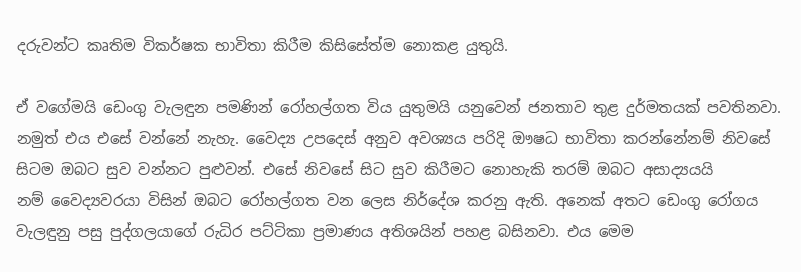දරුවන්ට කෘතිම විකර්ෂක භාවිතා කිරීම කිසිසේත්ම නොකළ යුතුයි.

ඒ වගේමයි ඩෙංගු වැලඳුන පමණින් රෝහල්ගත විය යුතුමයි යනුවෙන් ජනතාව තුළ දුර්මතයක් පවතිනවා. නමුත් එය එසේ වන්නේ නැහැ. වෛද්‍ය උපදෙස් අනුව අවශ්‍යය පරිදි ඖෂධ භාවිතා කරන්නේනම් නිවසේ සිටම ඔබට සුව වන්නට පුළුවන්. එසේ නිවසේ සිට සුව කිරීමට නොහැකි තරම් ඔබට අසාද්‍යයයි නම් ‍වෛද්‍යවරයා විසින් ඔබට රෝහල්ගත වන ලෙස නිර්දේශ කරනු ඇති. අනෙක් අතට ඩෙංගු රෝගය වැලඳුනු පසු පුද්ගලයාගේ රුධිර පට්ටිකා ප්‍රමාණය අතිශයින් පහළ බසිනවා. එය මෙම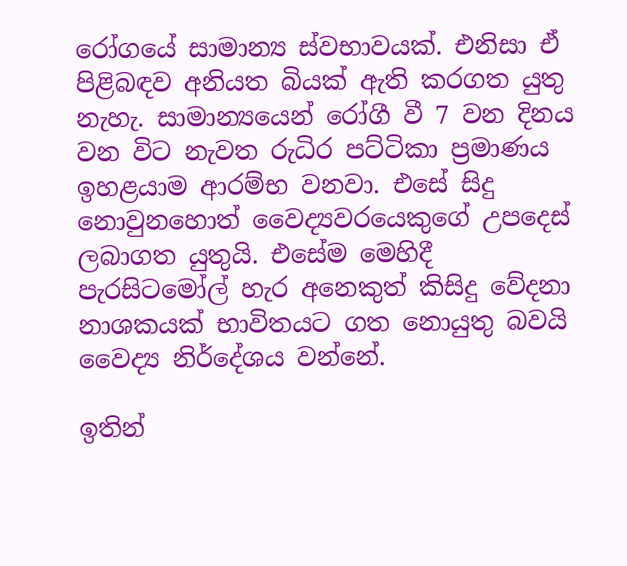රෝගයේ සාමාන්‍ය ස්වභාවයක්. එනිසා ඒ පිළිබඳව අනියත බියක් ඇති කරගත යුතු නැහැ. සාමාන්‍යයෙන් රෝගී වී 7 වන දිනය වන විට නැවත රුධිර පට්ටිකා ප්‍රමාණය ඉහළයාම ආරම්භ වනවා. එසේ සිදු නොවුනහොත් වෛද්‍යවරයෙකුගේ උපදෙස් ලබාගත යුතුයි. එසේම මෙහිදී පැරසිටමෝල් හැර අනෙකුත් කිසිදු වේදනා නාශකයක් භාවිතයට ගත නොයුතු බවයි වෛද්‍ය නිර්දේශය වන්නේ.

ඉතින්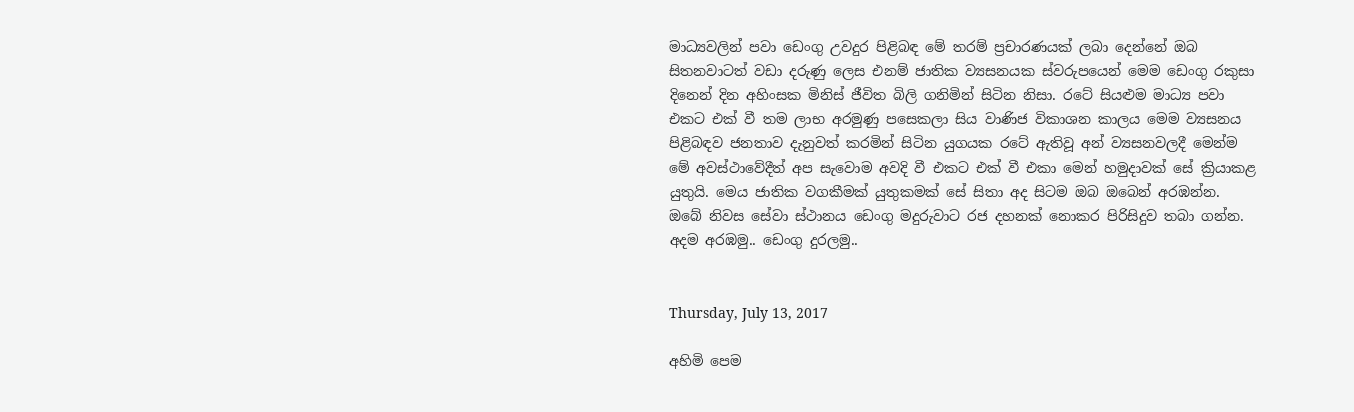මාධ්‍යවලින් පවා ඩෙංගු උවදුර පිළිබඳ මේ තරම් ප්‍රචාරණයක් ලබා දෙන්නේ ඔබ සිතනවාටත් වඩා දරුණු ලෙස එනම් ජාතික ව්‍යසනයක ස්වරුපයෙන් මෙම ඩෙංගු රකුසා දිනෙන් දින අහිංසක මිනිස් ජීවිත බිලි ගනිමින් සිටින නිසා. රටේ සියළුම මාධ්‍ය පවා එකට එක් වී තම ලාභ අරමුණු පසෙකලා සිය වාණිජ විකාශන කාලය මෙම ව්‍යසනය පිළිබඳව ජනතාව දැනුවත් කරමින් සිටින යුගයක රටේ ඇතිවූ අන් ව්‍යසනවලදී මෙන්ම මේ අවස්ථාවේදීත් අප සැවොම අවදි වී එකට එක් වී එකා මෙන් හමුදාවක් සේ ක්‍රියාකළ යුතුයි. මෙය ජාතික වගකීමක් යුතුකමක් සේ සිතා අද සිටම ඔබ ඔබෙන් අරඹන්න. ඔබේ නිවස සේවා ස්ථානය ඩෙංගු මදුරුවාට රජ දහනක් නොකර පිරිසිදුව තබා ගන්න. අදම අරඹමු.. ඩෙංගු දුරලමු..


Thursday, July 13, 2017

අහිමි පෙම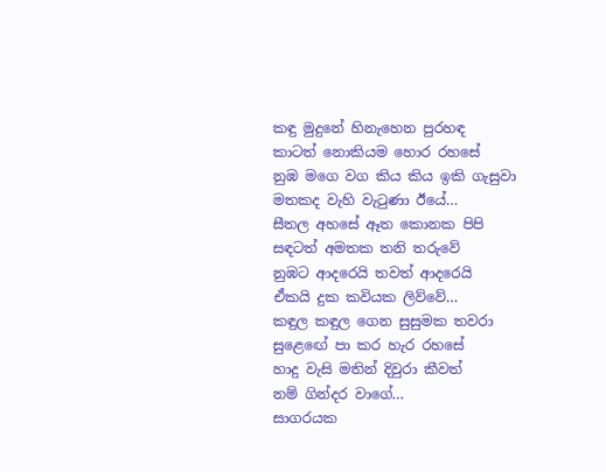කඳු මුදුනේ හිනැහෙන පුරහඳ
කාටත් නොකියම හොර රහසේ
නුඹ මගෙ වග කිය කිය ඉකි ගැසුවා
මතකද වැහි වැටුණා ඊයේ...
සීතල අහසේ ඈත කොනක පිපි
සඳටත් අමතක තනි තරුවේ
නුඹට ආදරෙයි තවත් ආදරෙයි
ඒකයි දුක කවියක ලිව්වේ...
කඳුල කඳුල ගෙන සුසුමක තවරා
සුළ‍ෙඟේ පා කර හැර රහසේ
හාදු වැසි මතින් දිවුරා කීවත්
නම් ගින්දර වාගේ...
සාගරයක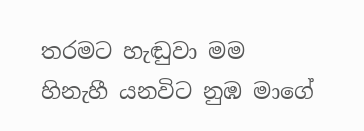තරමට හැඬුවා මම
හිනැහී යනවිට නුඹ මාගේ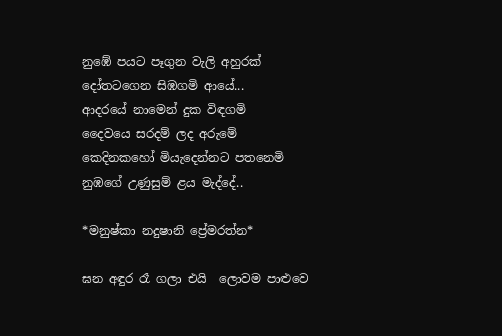නුඹේ පයට පෑගුන වැලි අහුරක්
දෝතටගෙන සිඹගමි ආයේ...
ආදරයේ නාමෙන් දුක විඳගමි
දෛවයෙ සරදම් ලද අරුමේ
කෙදිනකහෝ මියැදෙන්නට පතනෙමි
නුඹගේ උණුසුම් ළය මැද්දේ..

*මනුෂ්කා නදුෂානි ප්‍රේමරත්න*

ඝන අඳුර රෑ ගලා එයි  ලොවම පාළුවෙ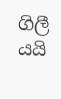ගිලී යයි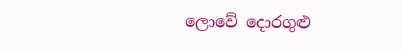ලොවේ දොරගුළු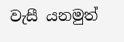වැසී යනමුත්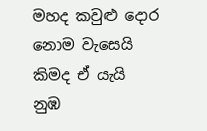මහද කවුළු දොර නොම වැසෙයි  කිමද ඒ යැයි  නුඹ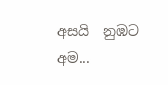අසයි  නුඹට අම...